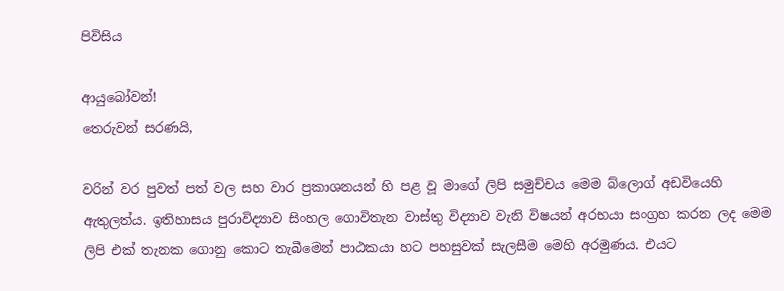පිවිසිය

ආයුබෝවන්!
තෙරුවන් සරණයි,

වරින් වර පුවත් පත් වල සහ වාර ප්‍රකාශනයන් හි පළ වූ මාගේ ලිපි සමුච්චය මෙම බ්ලොග් අඩවියෙහි ඇතුලත්ය. ඉතිහාසය පුරාවිද්‍යාව සිංහල ගොවිතැන වාස්තු විද්‍යාව වැනි විෂයන් අරභයා සංග්‍රහ කරන ලද මෙම ලිපි එක් තැනක ගොනු කොට තැබීමෙන් පාඨකයා හට පහසුවක් සැලසීම මෙහි අරමුණය. එයට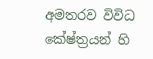අමතරව විවිධ කේෂ්ත්‍රයන් හි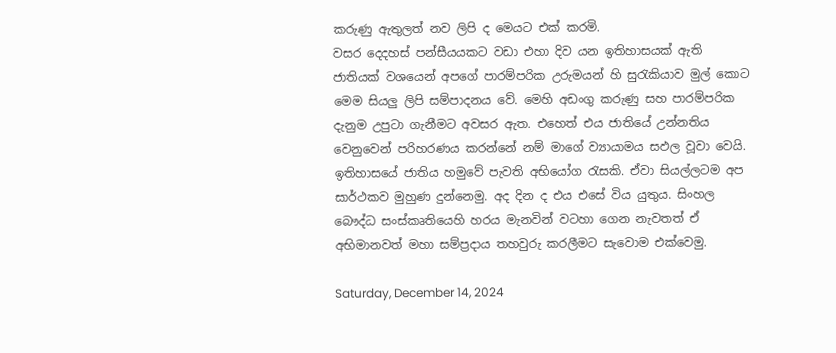කරුණු ඇතුලත් නව ලිපි ද මෙයට එක් කරමි.
වසර දෙදහස් පන්සීයයකට වඩා එහා දිව යන ඉතිහාසයක් ඇති ජාතියක් වශයෙන් අපගේ පාරම්පරික උරුමයන් හි සුරැකියාව මුල් කොට මෙම සියලු ලිපි සම්පාදනය වේ. මෙහි අඩංගු කරුණු සහ පාරම්පරික දැනුම උපුටා ගැනීමට අවසර ඇත. එහෙත් එය ජාතියේ උන්නතිය වෙනුවෙන් පරිහරණය කරන්නේ නම් මාගේ ව්‍යායාමය සඵල වූවා වෙයි.
ඉතිහාසයේ ජාතිය හමුවේ පැවති අභියෝග රැසකි. ඒවා සියල්ලටම අප සාර්ථකව මුහුණ දුන්නෙමු. අද දින ද එය එසේ විය යුතුය. සිංහල බෞද්ධ සංස්කෘතියෙහි හරය මැනවින් වටහා ගෙන නැවතත් ඒ අභිමානවත් මහා සම්ප්‍රදාය තහවුරු කරලීමට සැවොම ‍එක්වෙමු.

Saturday, December 14, 2024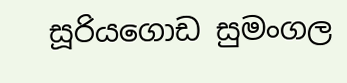සූරියගොඩ සුමංගල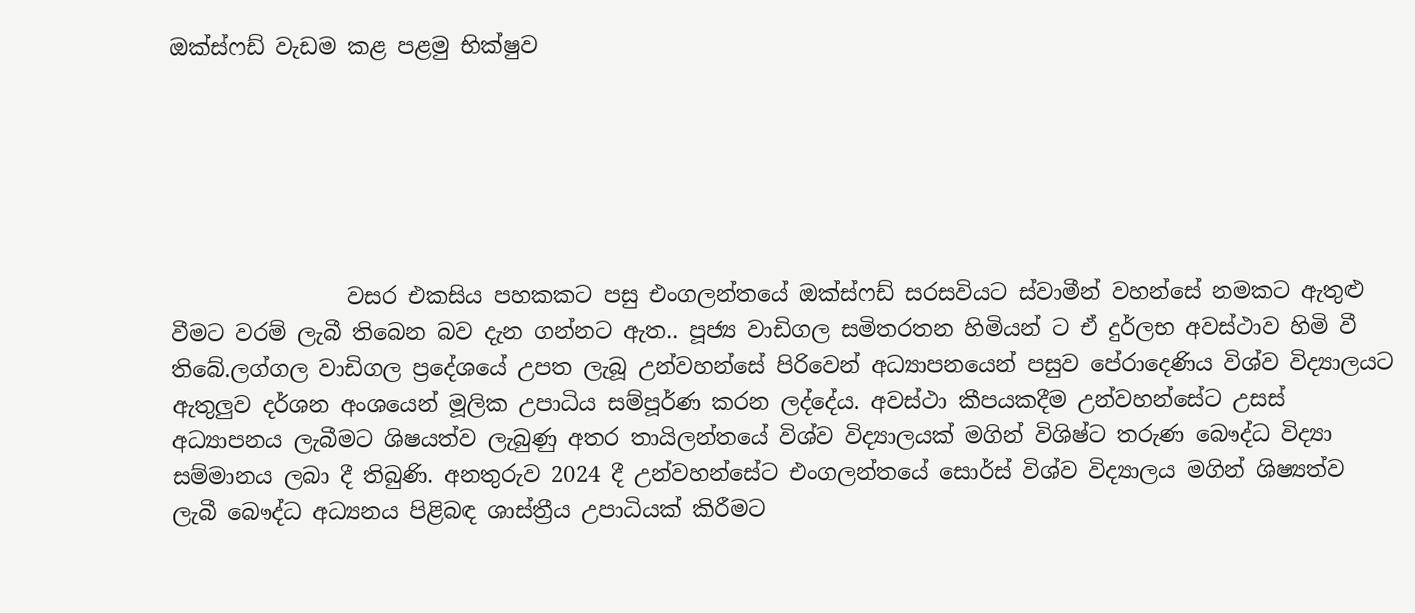ඔක්ස්ෆඩ් වැඩම කළ පළමු භික්ෂුව






                වසර එකසිය පහකකට පසු එංගලන්තයේ ඔක්ස්ෆඩ් සරසවියට ස්වාමීන් වහන්සේ නමකට ඇතුළු වීමට වරම් ලැබී තිබෙන බව දැන ගන්නට ඇත.. පූජ්‍ය වාඩිගල සමිතරතන හිමියන් ට ඒ දුර්ලභ අවස්ථාව හිමි වී තිබේ.ලග්ගල වාඩිගල ප්‍රදේශයේ උපත ලැබූ උන්වහන්සේ පිරිවෙන් අධ්‍යාපනයෙන් පසුව පේරාදෙණිය විශ්ව විද්‍යාලයට ඇතුලුව දර්ශන අංශයෙන් මූලික උපාධිය සම්පූර්ණ කරන ලද්දේය. අවස්ථා කීපයකදීම උන්වහන්සේට උසස් අධ්‍යාපනය ලැබීමට ශිෂයත්ව ලැබුණු අතර තායිලන්තයේ විශ්ව විද්‍යාලයක් මගින් විශිෂ්ට තරුණ බෞද්ධ විද්‍යා සම්මානය ලබා දී තිබුණි. අනතුරුව 2024 දී උන්වහන්සේට එංගලන්තයේ සොර්ස් විශ්ව විද්‍යාලය මගින් ශිෂ්‍යත්ව ලැබී බෞද්ධ අධ්‍යනය පිළිබඳ ශාස්ත්‍රීය උපාධියක් කිරීමට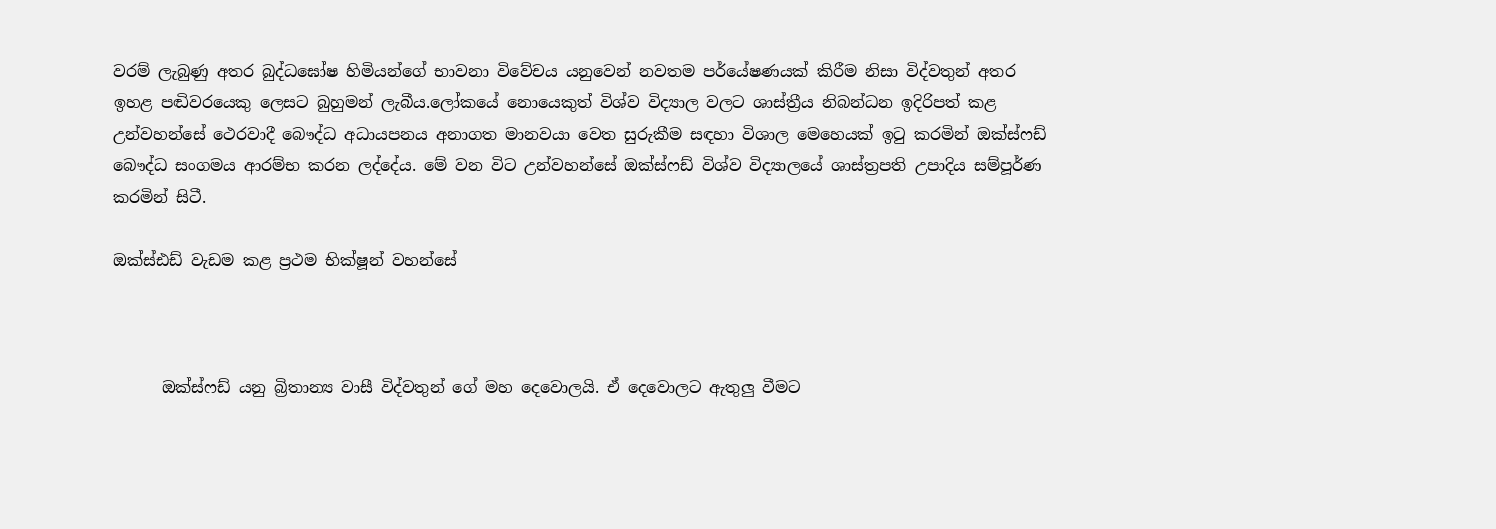වරම් ලැබුණු අතර බුද්ධඝෝෂ හිමියන්ගේ භාවනා විවේචය යනුවෙන් නවතම පර්යේෂණයක් කිරීම නිසා විද්වතුන් අතර ඉහළ පඬිවරයෙකු ලෙසට බුහුමන් ලැබීය.ලෝකයේ නොයෙකුත් විශ්ව විද්‍යාල වලට ශාස්ත්‍රීය නිබන්ධන ඉදිරිපත් කළ උන්වහන්සේ ථෙරවාදී බෞද්ධ අධායපනය අනාගත මානවයා වෙත සුරුකීම සඳහා විශාල මෙහෙයක් ඉටු කරමින් ඔක්ස්ෆඩ් බෞද්ධ සංගමය ආරම්භ කරන ලද්දේය. මේ වන විට උන්වහන්සේ ඔක්ස්ෆඩ් විශ්ව විද්‍යාලයේ ශාස්ත්‍රපති උපාදිය සම්පූර්ණ කරමින් සිටී.

ඔක්ස්ඪඩ් වැඩම කළ ප්‍රථම භික්ෂූන් වහන්සේ



      ඔක්ස්ෆඩ් යනු බ්‍රිතාන්‍ය වාසී විද්වතුන් ගේ මහ දෙවොලයි. ඒ දෙවොලට ඇතුලු වීමට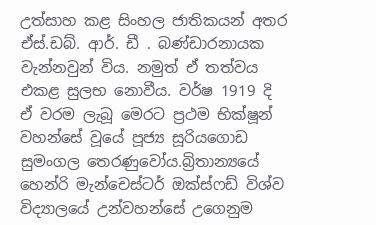උත්සාහ කළ සිංහල ජාතිකයන් අතර ඒස්.ඩබ්. ආර්. ඩී . බණ්ඩාරනායක වැන්නවුන් විය. නමුත් ඒ තත්වය එකළ සුලභ නොවීය. වර්ෂ 1919 දි ඒ වරම ලැබූ මෙරට ප්‍රථම භික්ෂූන් වහන්සේ වූයේ පූජ්‍ය සූරියගොඩ සුමංගල තෙරණුවෝය.බ්‍රිතාන්‍යයේ හෙන්රි මැන්චෙස්ටර් ඔක්ස්ෆඩ් විශ්ව විද්‍යාලයේ උන්වහන්සේ උගෙනුම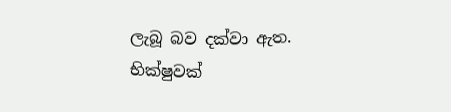ලැබූ බව දක්වා ඇත. භික්ෂුවක්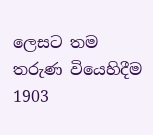ලෙසට තම තරුණ වියෙහිදීම 1903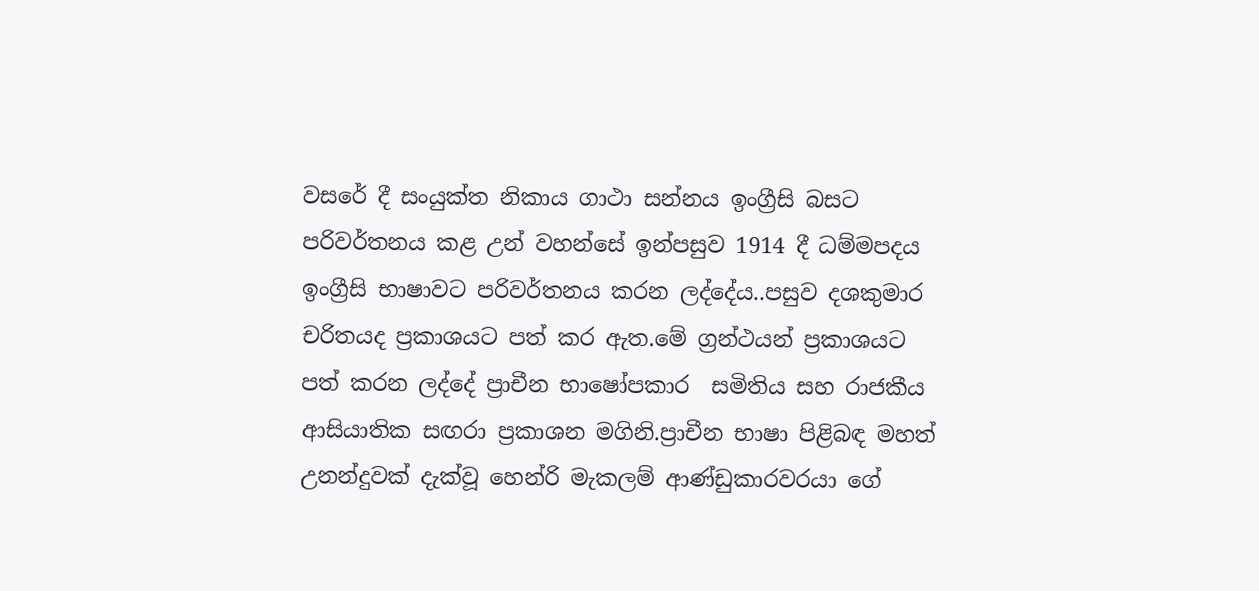වසරේ දී සංයුක්ත නිකාය ගාථා සන්නය ඉංග්‍රීසි බසට පරිවර්තනය කළ උන් වහන්සේ ඉන්පසුව 1914 දී ධම්මපදය ඉංග්‍රීසි භාෂාවට පරිවර්තනය කරන ලද්දේය..පසුව දශකුමාර චරිතයද ප්‍රකාශයට පත් කර ඇත.මේ ග්‍රන්ථයන් ප්‍රකාශයට පත් කරන ලද්දේ ප්‍රාචීන භාෂෝපකාර  සමිතිය සහ රාජකීය ආසියාතික සඟරා ප්‍රකාශන මගිනි.ප්‍රාචීන භාෂා පිළිබඳ මහත් උනන්දුවක් දැක්වූ හෙන්රි මැකලම් ආණ්ඩුකාරවරයා ගේ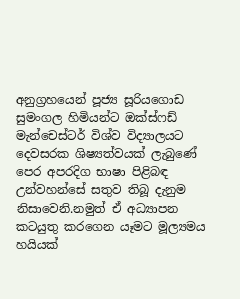අනුග්‍රහයෙන් පූජ්‍ය සූරියගොඩ සුමංගල හිමියන්ට ඔක්ස්ෆඩ් මැන්චෙස්ටර් විශ්ව විද්‍යාලයට දෙවසරක ශිෂ්‍යත්වයක් ලැබුණේ පෙර අපරදිග භාෂා පිළිබඳ උන්වහන්සේ සතුව තිබූ දැනුම නිසාවෙනි.නමුත් ඒ අධ්‍යාපන කටයුතු කරගෙන යෑමට මූල්‍යමය හයියක්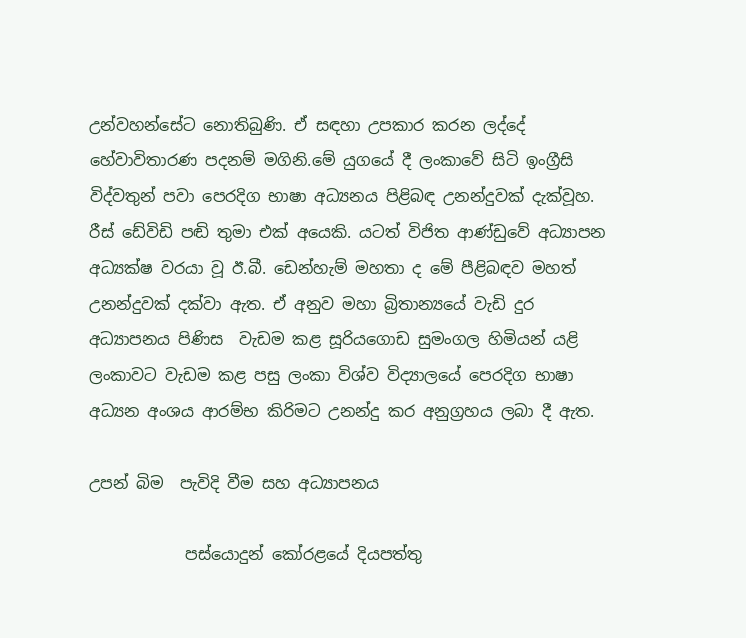උන්වහන්සේට නොතිබුණි. ඒ සඳහා උපකාර කරන ලද්දේ හේවාවිතාරණ පදනම් මගිනි.මේ යුගයේ දී ලංකාවේ සිටි ඉංග්‍රීසි විද්වතුන් පවා පෙරදිග භාෂා අධ්‍යනය පිළිබඳ උනන්දුවක් දැක්වූහ. රීස් ඩේවිඩි පඬි තුමා එක් අයෙකි. යටත් විජිත ආණ්ඩුවේ අධ්‍යාපන අධ්‍යක්ෂ වරයා වූ ඊ.බී. ඩෙන්හැම් මහතා ද මේ පීළිබඳව මහත් උනන්දුවක් දක්වා ඇත. ඒ අනුව මහා බ්‍රිතාන්‍යයේ වැඩි දුර අධ්‍යාපනය පිණිස  වැඩම කළ සූරියගොඩ සුමංගල හිමියන් යළි ලංකාවට වැඩම කළ පසු ලංකා විශ්ව විද්‍යාලයේ පෙරදිග භාෂා අධ්‍යන අංශය ආරම්භ කිරිමට උනන්දු කර අනුග්‍රහය ලබා දී ඇත.

උපන් බිම  පැවිදි වීම සහ අධ්‍යාපනය

            පස්යොදුන් කෝරළයේ දියපත්තු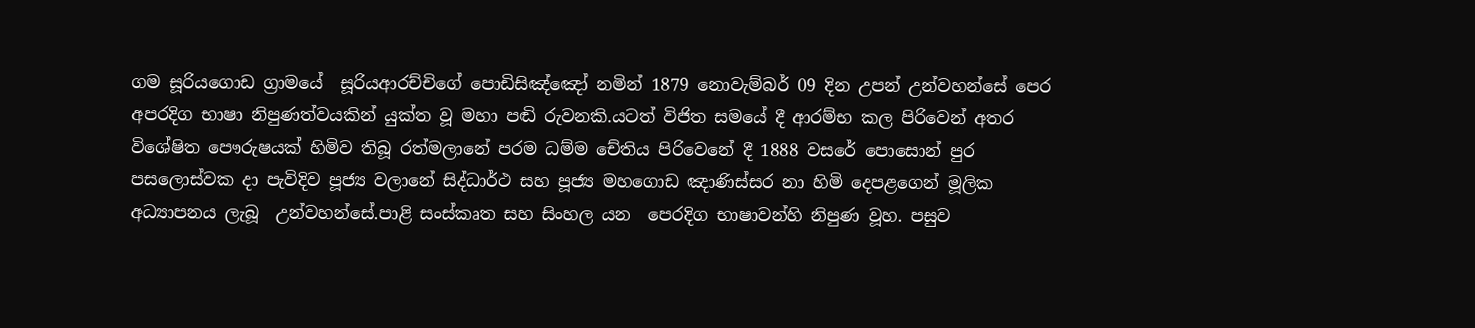ගම සූරියගොඩ ග්‍රාමයේ  සූරියආරච්චිගේ පොඩිසිඤ්ඤෝ නමින් 1879 නොවැම්බර් 09 දින උපන් උන්වහන්සේ පෙර අපරදිග භාෂා නිපුණත්වයකින් යුක්ත වූ මහා පඬි රුවනකි.යටත් විජිත සමයේ දී ආරම්භ කල පිරිවෙන් අතර විශේෂිත පෞරුෂයක් හිමිව තිබූ රත්මලානේ පරම ධම්ම චේතිය පිරිවෙනේ දී 1888 වසරේ පොසොන් පුර පසලොස්වක දා පැවිදිව පූජ්‍ය වලානේ සිද්ධාර්ථ සහ පූජ්‍ය මහගොඩ ඤාණිස්සර නා හිමි දෙපළගෙන් මූලික අධ්‍යාපනය ලැබූ  උන්වහන්සේ.පාළි සංස්කෘත සහ සිංහල යන  පෙරදිග භාෂාවන්හි නිපුණ වූහ. පසුව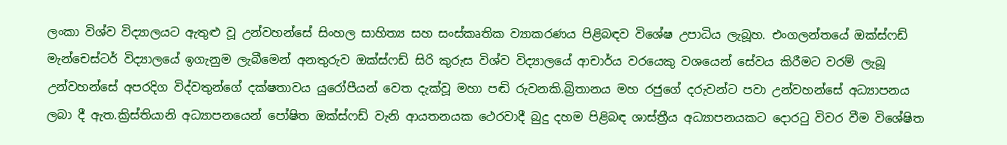ලංකා විශ්ව විද්‍යාලයට ඇතුළු වූ උන්වහන්සේ සිංහල සාහිත්‍ය සහ සංස්කෘතික ව්‍යාකරණය පිළිබඳව විශේෂ උපාධිය ලැබූහ. එංගලන්තයේ ඔක්ස්ෆඩ් මැන්චෙස්ටර් විද්‍යාලයේ ඉගැනුම ලැබීමෙන් අනතුරුව ඔක්ස්ෆඩ් සිරි කුරුස විශ්ව විද්‍යාලයේ ආචාර්ය වරයෙකු වශයෙන් සේවය කිරීමට වරම් ලැබූ උන්වහන්සේ අපරදිග විද්වතුන්ගේ දක්ෂතාවය යුරෝපීයන් වෙත දැක්වූ මහා පඬි රුවනකි.බ්‍රිතානය මහ රජුගේ දරුවන්ට පවා උන්වහන්සේ අධ්‍යාපනය ලබා දී ඇත.ක්‍රිස්තියානි අධ්‍යාපනයෙන් පෝෂිත ඔක්ස්ෆඩ් වැනි ආයතනයක ථෙරවාදී බුදු දහම පිළිබඳ ශාස්ත්‍රීය අධ්‍යාපනයකට දොරටු විවර වීම විශේෂිත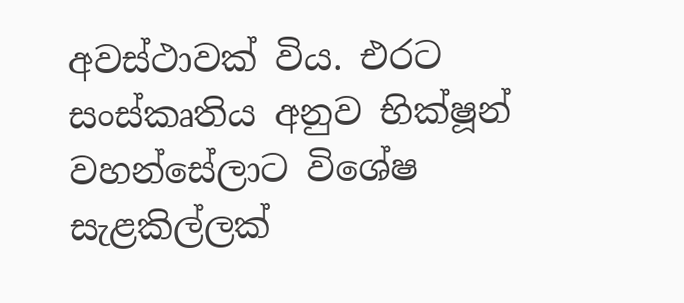අවස්ථාවක් විය. එරට සංස්කෘතිය අනුව භික්ෂූන් වහන්සේලාට විශේෂ සැළකිල්ලක්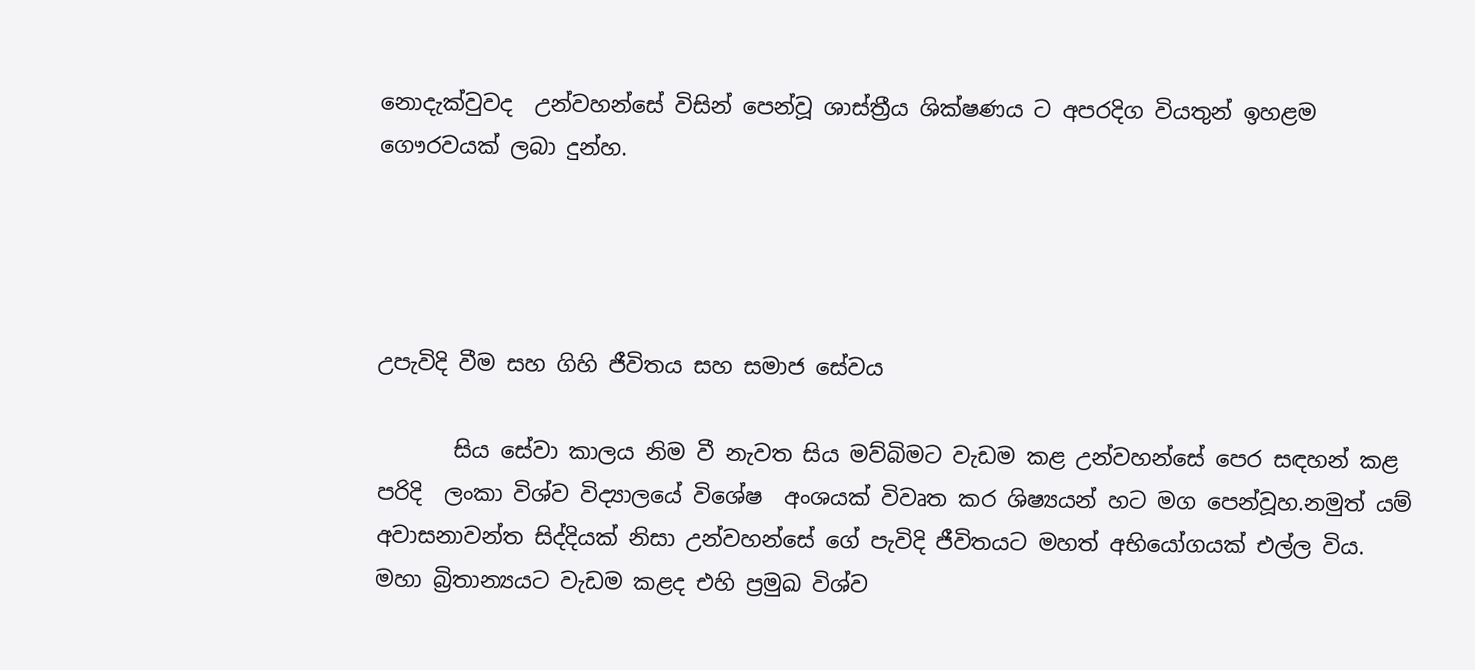නොදැක්වුවද  උන්වහන්සේ විසින් පෙන්වූ ශාස්ත්‍රීය ශික්ෂණය ට අපරදිග වියතුන් ඉහළම ගෞරවයක් ලබා දුන්හ.




උපැවිදි වීම සහ ගිහි ජීවිතය සහ සමාජ සේවය

       සිය සේවා කාලය නිම වී නැවත සිය මව්බිමට වැඩම කළ උන්වහන්සේ පෙර සඳහන් කළ පරිදි  ලංකා විශ්ව විද්‍යාලයේ විශේෂ  අංශයක් විවෘත කර ශිෂ්‍යයන් හට මග පෙන්වූහ.නමුත් යම් අවාසනාවන්ත සිද්දියක් නිසා උන්වහන්සේ ගේ පැවිදි ජීවිතයට මහත් අභියෝගයක් එල්ල විය. මහා බ්‍රිතාන්‍යයට වැඩම කළද එහි ප්‍රමුඛ විශ්ව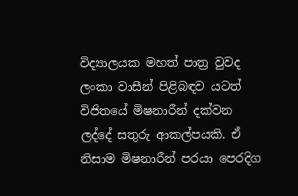විද්‍යාලයක මහත් පාත්‍ර වුවද ලංකා වාසීන් පිළිබඳව යටත් විජිතයේ මිෂනාරීන් දක්වන ලද්දේ සතුරු ආකල්පයකි. ඒ නිසාම මිෂනාරීන් පරයා පෙරදිග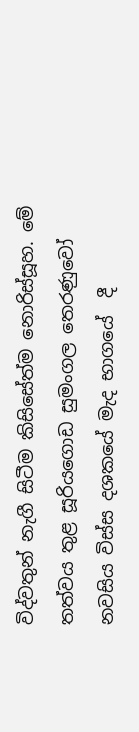විද්වතුන් නැගී සිටීම කිසිසේත්ම නොරිස්සූහ. මේ තත්වය තුළ සූරියගොඩ සුමංගල තෙරණුවෝ නවසිය විස්ස දශකයේ මැද භාගයේ  දී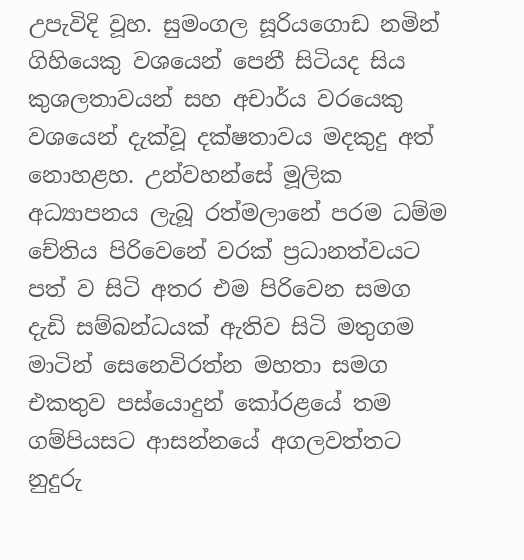උපැවිදි වූහ. සුමංගල සූරියගොඩ නමින් ගිහියෙකු වශයෙන් පෙනී සිටියද සිය කුශලතාවයන් සහ අචාර්ය වරයෙකු වශයෙන් දැක්වූ දක්ෂතාවය මදකුදු අත් නොහළහ. උන්වහන්සේ මූලික අධ්‍යාපනය ලැබූ රත්මලානේ පරම ධම්ම චේතිය පිරිවෙනේ වරක් ප්‍රධානත්වයට පත් ව සිටි අතර එම පිරිවෙන සමග දැඩි සම්බන්ධයක් ඇතිව සිටි මතුගම මාටින් සෙනෙවිරත්න මහතා සමග එකතුව පස්යොදුන් කෝරළයේ තම ගම්පියසට ආසන්නයේ අගලවත්තට නුදුරු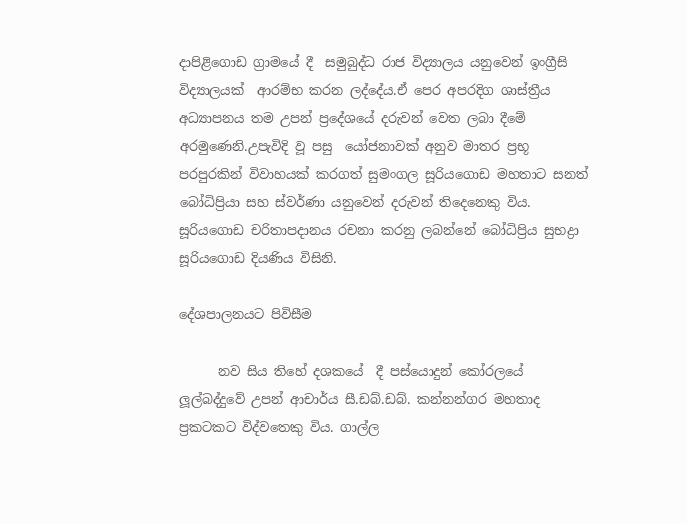දාපිළිගොඩ ග්‍රාමයේ දී  සමුබුද්ධ රාජ විද්‍යාලය යනුවෙන් ඉංග්‍රීසි විද්‍යාලයක්  ආරම්භ කරන ලද්දේය.ඒ පෙර අපරදිග ශාස්ත්‍රීය අධ්‍යාපනය තම උපන් ප්‍රදේශයේ දරුවන් වෙත ලබා දීමේ අරමුණෙනි.උපැවිදි වූ පසු  යෝජනාවක් අනුව මාතර ප්‍රභූ පරපුරකින් විවාහයක් කරගත් සුමංගල සූරියගොඩ මහතාට සනත් බෝධිප්‍රියා සහ ස්වර්ණා යනුවෙන් දරුවන් තිදෙනෙකු විය. සූරියගොඩ චරිතාපදානය රචනා කරනු ලබන්නේ බෝධිප්‍රිය සුභද්‍රා සූරියගොඩ දියණිය විසිනි.

දේශපාලනයට පිවිසීම

      නව සිය තිහේ දශකයේ  දී පස්යොදුන් කෝරලයේ ලූල්බද්දුවේ උපන් ආචාර්ය සී.ඩබ්.ඩබ්. කන්නන්ගර මහතාද ප්‍රකටකට විද්වතෙකු විය. ගාල්ල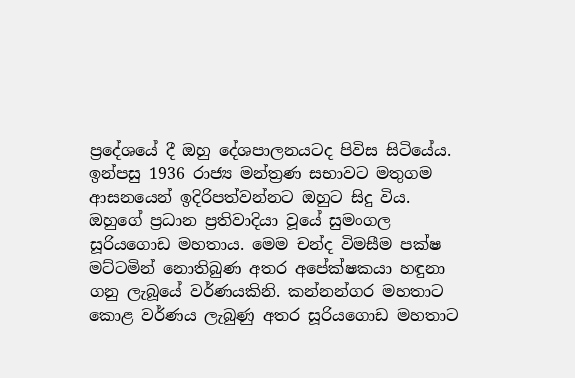ප්‍රදේශයේ දී ඔහු දේශපාලනයටද පිවිස සිටියේය. ඉන්පසු 1936 රාජ්‍ය මන්ත්‍රණ සභාවට මතුගම ආසනයෙන් ඉදිරිපත්වන්නට ඔහුට සිදු විය. ඔහුගේ ප්‍රධාන ප්‍රතිවාදියා වූයේ සුමංගල සූරියගොඩ මහතාය. මෙම චන්ද විමසීම පක්ෂ මට්ටමින් නොතිබුණ අතර අපේක්ෂකයා හඳුනා ගනු ලැබූයේ වර්ණයකිනි. කන්නන්ගර මහතාට කොළ වර්ණය ලැබුණු අතර සූරියගොඩ මහතාට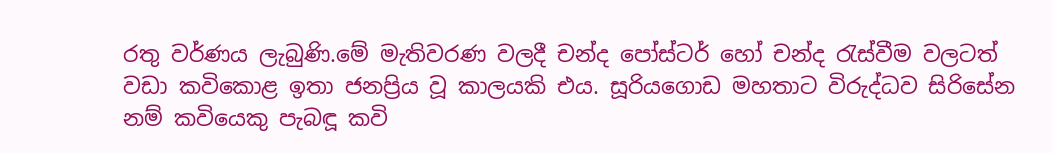රතු වර්ණය ලැබුණි.මේ මැතිවරණ වලදී චන්ද පෝස්ටර් හෝ චන්ද රැස්වීම වලටත් වඩා කවිකොළ ඉතා ජනප්‍රිය වූ කාලයකි එය. සූරියගොඩ මහතාට විරුද්ධව සිරිසේන නම් කවියෙකු පැබඳූ කවි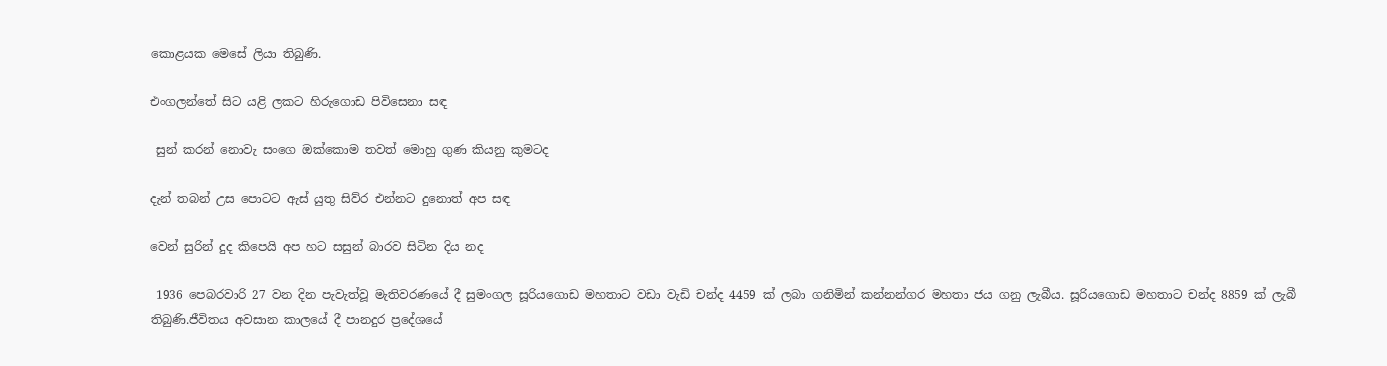කොළයක මෙසේ ලියා තිබුණි.

එංගලන්තේ සිට යළි ලකට හිරුගොඩ පිවිසෙනා සඳ

 සුන් කරන් නොවැ සංගෙ ඔක්කොම තවත් මොහු ගුණ කියනු කුමටද

දැන් තබන් උස පොටට ඇස් යුතු සිව්ර එන්නට දුනොත් අප සඳ

වෙන් සුරින් දුද කිපෙයි අප හට සසුන් බාරව සිටින දිය නද

 1936 පෙබරවාරි 27 වන දින පැවැත්වූ මැතිවරණයේ දී සුමංගල සූරියගොඩ මහතාට වඩා වැඩි චන්ද 4459 ක් ලබා ගනිමින් කන්නන්ගර මහතා ජය ගනු ලැබීය. සූරියගොඩ මහතාට චන්ද 8859 ක් ලැබී තිබුණි.ජීවිතය අවසාන කාලයේ දී පානදුර ප්‍රදේශයේ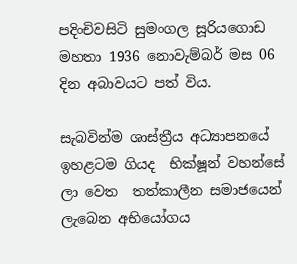පදිංචිවසිටි සුමංගල සූරියගොඩ මහතා 1936 නොවැම්බර් මස 06 දින අබාවයට පත් විය.

සැබවින්ම ශාස්ත්‍රීය අධ්‍යාපනයේ ඉහළටම ගියද  භික්ෂූන් වහන්සේ ලා වෙත  තත්කාලීන සමාජයෙන් ලැබෙන අභියෝගය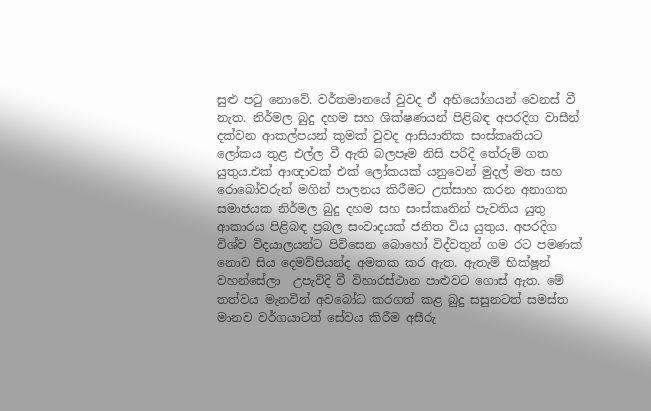සුළු පටු නොවේ. වර්තමානයේ වුවද ඒ අභියෝගයන් වෙනස් වී නැත. නිර්මල බුදු දහම සහ ශික්ෂණයන් පිළිබඳ අපරදිග වාසීන් දක්වන ආකල්පයන් කුමක් වුවද ආසියාතික සංස්කෘතියට ලෝකය තුළ එල්ල වී ඇති බලපෑම නිසි පරිදි තේරුම් ගත යුතුය.එක් ආඥාවක් එක් ලෝකයක් යනුවෙන් මුදල් මත සහ රොබෝවරුන් මගින් පාලනය කිරීමට උත්සාහ කරන අනාගත සමාජයක නිර්මල බුදු දහම සහ සංස්කෘතින් පැවතිය යුතු ආකාරය පිළිබඳ ප්‍රබල සංවාදයක් ජනිත විය යුතුය. අපරදිග විශ්ව විදයාලයන්ට පිවිසෙන බොහෝ විද්වතුන් ගම රට පමණක් නොව සිය දෙමව්පියන්ද අමතක කර ඇත. ඇතැම් භික්ෂූන් වහන්සේලා  උපැවිදි වී විහාරස්ථාන පාළුවට ගොස් ඇත. මේ තත්වය මැනවින් අවබෝධ කරගත් කළ බුදු සසුනටත් සමස්ත මානව වර්ගයාටත් සේවය කිරීම අසීරු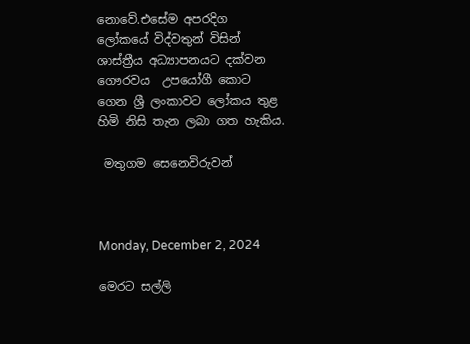නොවේ.එසේම අපරදිග ලෝකයේ විද්වතුන් විසින් ශාස්ත්‍රීය අධ්‍යාපනයට දක්වන ගෞරවය  උපයෝගී කොට ගෙන ශ්‍රී ලංකාවට ලෝකය තුළ හිමි නිසි තැන ලබා ගත හැකිය.

 මතුගම සෙනෙවිරුවන්



Monday, December 2, 2024

මෙරට සල්ලි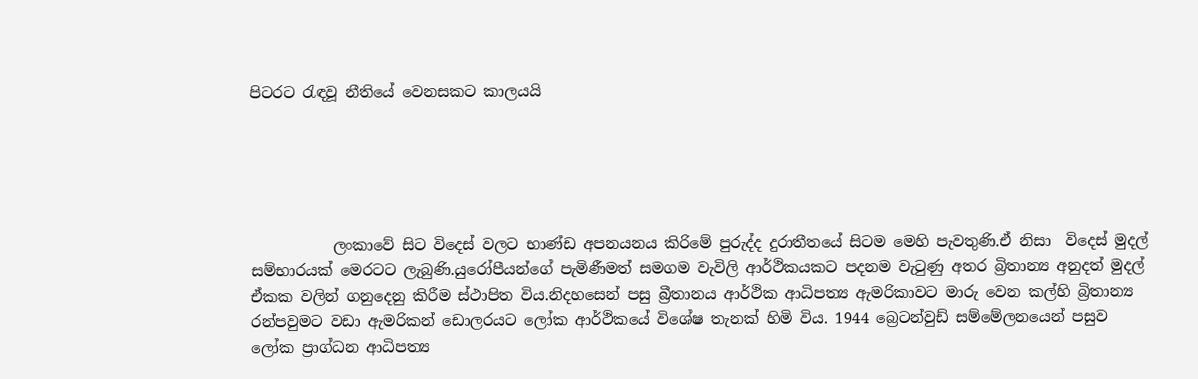පිටරට රැඳවූ නීතියේ වෙනසකට කාලයයි





           ලංකාවේ සිට විදෙස් වලට භාණ්ඩ අපනයනය කිරිමේ පුරුද්ද දුරාතීතයේ සිටම මෙහි පැවතුණි.ඒ නිසා  විදෙස් මුදල් සම්භාරයක් මෙරටට ලැබුණි.යුරෝපීයන්ගේ පැමිණීමත් සමගම වැවිලි ආර්ථිකයකට පදනම වැටුණු අතර බ්‍රිතාන්‍ය අනුදත් මුදල් ඒකක වලින් ගනුදෙනු කිරීම ස්ථාපිත විය.නිදහසෙන් පසු බ්‍රීතානය ආර්ථික ආධිපත්‍ය ඇමරිකාවට මාරු වෙන කල්හි බ්‍රිතාන්‍ය රන්පවුමට වඩා ඇමරිකන් ඩොලරයට ලෝක ආර්ථිකයේ විශේෂ තැනක් හිමි විය. 1944 බ්‍රෙටන්වුඩ් සම්මේලනයෙන් පසුව ලෝක ප්‍රාග්ධන ආධිපත්‍ය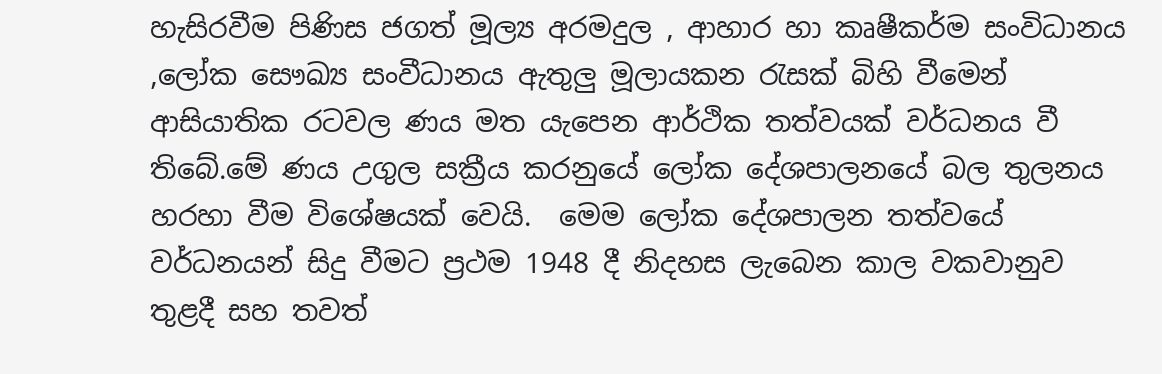හැසිරවීම පිණිස ජගත් මූල්‍ය අරමදුල , ආහාර හා කෘෂීකර්ම සංවිධානය ,ලෝක සෞඛ්‍ය සංවීධානය ඇතුලු මූලායකන රැසක් බිහි වීමෙන් ආසියාතික රටවල ණය මත යැපෙන ආර්ථික තත්වයක් වර්ධනය වී තිබේ.මේ ණය උගුල සක්‍රීය කරනුයේ ලෝක දේශපාලනයේ බල තුලනය හරහා වීම විශේෂයක් වෙයි.  මෙම ලෝක දේශපාලන තත්වයේ වර්ධනයන් සිදු වීමට ප්‍රථම 1948 දී නිදහස ලැබෙන කාල වකවානුව තුළදී සහ තවත්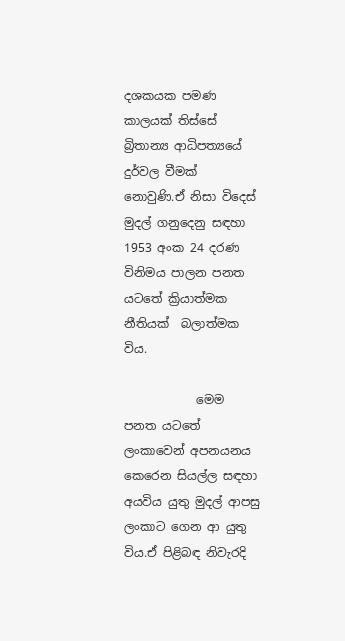දශකයක පමණ කාලයක් තිස්සේ බ්‍රිතාන්‍ය ආධිපත්‍යයේ දුර්වල වීමක් නොවුණි.ඒ නිසා විදෙස් මුදල් ගනුදෙනු සඳහා 1953 අංක 24 දරණ විනිමය පාලන පනත යටතේ ක්‍රියාත්මක නීතියක්  බලාත්මක විය.

            මෙම පනත යටතේ ලංකාවෙන් අපනයනය කෙරෙන සියල්ල සඳහා අයවිය යුතු මුදල් ආපසු ලංකාට ගෙන ආ යුතු විය.ඒ පිළිබඳ නිවැරදි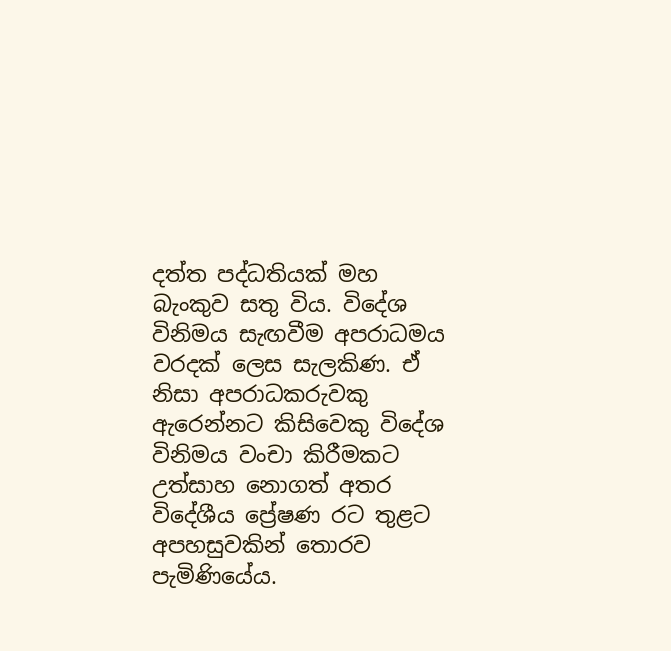දත්ත පද්ධතියක් මහ බැංකුව සතු විය. විදේශ විනිමය සැඟවීම අපරාධමය වරදක් ලෙස සැලකිණ. ඒ නිසා අපරාධකරුවකු ඇරෙන්නට කිසිවෙකු විදේශ විනිමය වංචා කිරීමකට උත්සාහ නොගත් අතර විදේශීය ප්‍රේෂණ රට තුළට අපහසුවකින් තොරව  පැමිණියේය.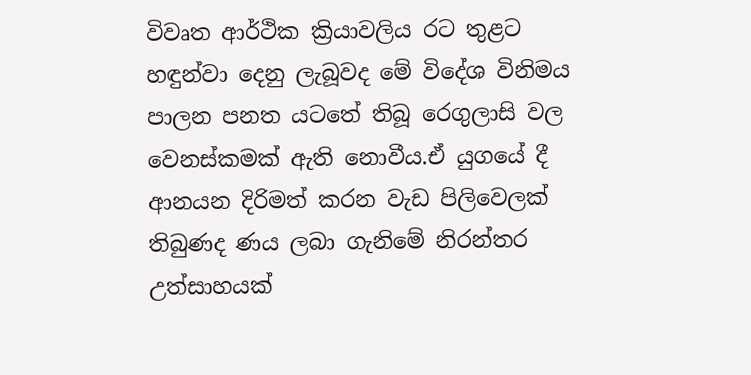විවෘත ආර්ථික ක්‍රියාවලිය රට තුළට හඳුන්වා දෙනු ලැබූවද මේ විදේශ විනිමය පාලන පනත යටතේ තිබූ රෙගුලාසි වල වෙනස්කමක් ඇති නොවීය.ඒ යුගයේ දී ආනයන දිරිමත් කරන වැඩ පිලිවෙලක් තිබුණද ණය ලබා ගැනිමේ නිරන්තර උත්සාහයක්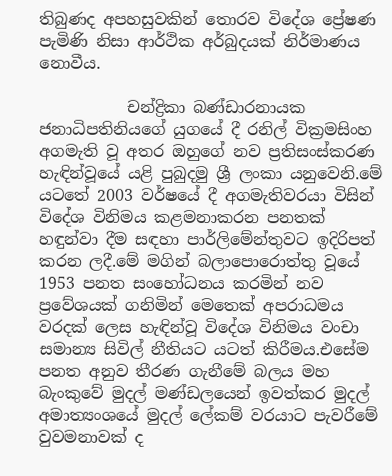තිබුණද අපහසුවකින් තොරව විදේශ ප්‍රේෂණ පැමිණි නිසා ආර්ථික අර්බුදයක් නිර්මාණය නොවීය.

           චන්ද්‍රිකා බණ්ඩාරනායක ජනාධිපතිනියගේ යුගයේ දී රනිල් වික්‍රමසිංහ අගමැති වූ අතර ඔහුගේ නව ප්‍රතිසංස්කරණ හැඳින්වූයේ යළි පුබුදමු ශ්‍රී ලංකා යනුවෙනි.මේ යටතේ 2003 වර්ෂයේ දී අගමැතිවරයා විසින් විදේශ විනිමය කළමනාකරන පනතක් හඳුන්වා දීම සඳහා පාර්ලිමේන්තුවට ඉදිරිපත් කරන ලදී.මේ මගින් බලාපොරොත්තු වූයේ 1953 පනත සංහෝධනය කරමින් නව ප්‍රවේශයක් ගනිමින් මෙතෙක් අපරාධමය වරදක් ලෙස හැඳින්වූ විදේශ විනිමය වංචා සමාන්‍ය සිවිල් නීතියට යටත් කිරීමය.එසේම පනත අනුව තීරණ ගැනීමේ බලය මහ බැංකුවේ මුදල් මණ්ඩලයෙන් ඉවත්කර මුදල් අමාත්‍යංශයේ මුදල් ලේකම් වරයාට පැවරීමේ වුවමනාවක් ද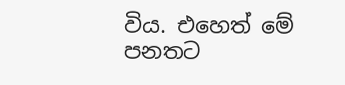විය. එහෙත් මේ පනතට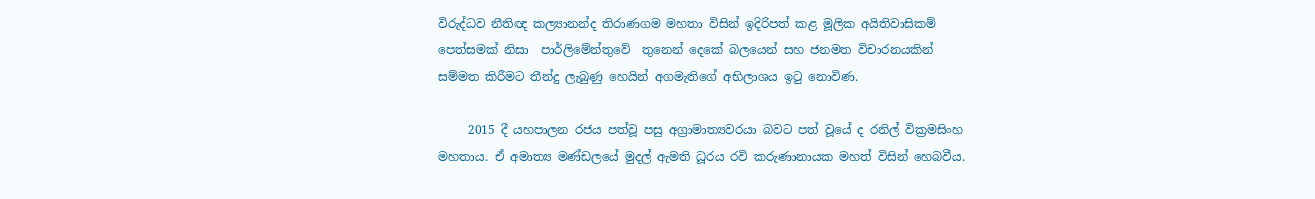විරුද්ධව නීතිඥ කල්‍යානන්ද තිරාණගම මහතා විසින් ඉදිරිපත් කළ මූලික අයිතිවාසිකම් පෙත්සමක් නිසා  පාර්ලිමේන්තුවේ  තුනෙන් දෙකේ බලයෙන් සහ ජනමත විචාරනයකින්   සම්මත කිරීමට තීන්දු ලැබුණු හෙයින් අගමැතිගේ අභිලාශය ඉටු නොවිණ.

     2015 දී යහපාලන රජය පත්වූ පසු අග්‍රාමාත්‍යවරයා බවට පත් වූයේ ද රනිල් වික්‍රමසිංහ මහතාය. ඒ අමාත්‍ය මණ්ඩලයේ මුදල් ඇමති ධූරය රවි කරුණානායක මහත් විසින් හෙබවීය.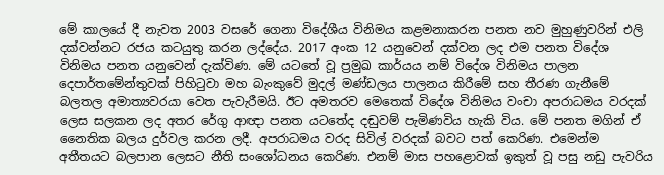මේ කාලයේ දී නැවත 2003 වසරේ ගෙනා විදේශීය විනිමය කළමනාකරන පනත නව මුහුණුවරින් එලි දක්වන්නට රජය කටයුතු කරන ලද්දේය. 2017 අංක 12 යනුවෙන් දක්වන ලද එම පනත විදේශ විනිමය පනත යනුවෙන් දැක්විණ. මේ යටතේ වූ ප්‍රමුඛ කාර්යය නම් විදේශ විනිමය පාලන දෙපාර්තමේන්තුවක් පිහිටුවා මහ බැංකුවේ මුදල් මණ්ඩලය පාලනය කිරීමේ සහ තීරණ ගැනීමේ බලතල අමාත්‍යවරයා වෙත පැවැරීමයි. ඊට අමතරව මෙතෙක් විදේශ විනිමය වංචා අපරාධමය වරදක් ලෙස සලකන ලද අතර රේගු ආඥා පනත යටතේද දඬුවම් පැමිණවිය හැකි විය. මේ පනත මගින් ඒ නෛතික බලය දුර්වල කරන ලදී. අපරාධමය වරද සිවිල් වරදක් බවට පත් කෙරිණ. එමෙන්ම අතීතයට බලපාන ලෙසට නීති සංශෝධනය කෙරිණ. එනම් මාස පහළොවක් ඉකුත් වූ පසු නඩු පැවරිය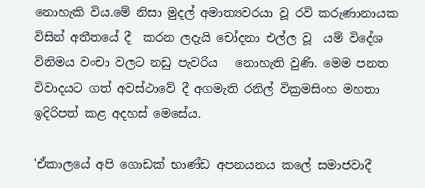නොහැකි විය.මේ නිසා මුදල් අමාත්‍යවරයා වූ රවි කරුණානායක විසින් අතීතයේ දී  කරන ලදැයි චෝදනා එල්ල වූ  යම් විදේශ විනිමය වංචා වලට නඩු පැවරිය   නොහැති වුණි. මෙම පනත විවාදයට ගත් අවස්ථාවේ දී අගමැති රනිල් වික්‍රමසිංහ මහතා ඉදිරිපත් කළ අදහස් මෙසේය.

'ඒකාලයේ අපි ‌ගොඩක් භාණ්ඩ අපනයනය කලේ සමාජවාදී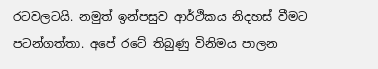රටවලටයි. නමුත් ඉන්පසුව ආර්ථිකය නිදහස් වීමට පටන්ගත්තා. අපේ රටේ තිබුණු විනිමය පාලන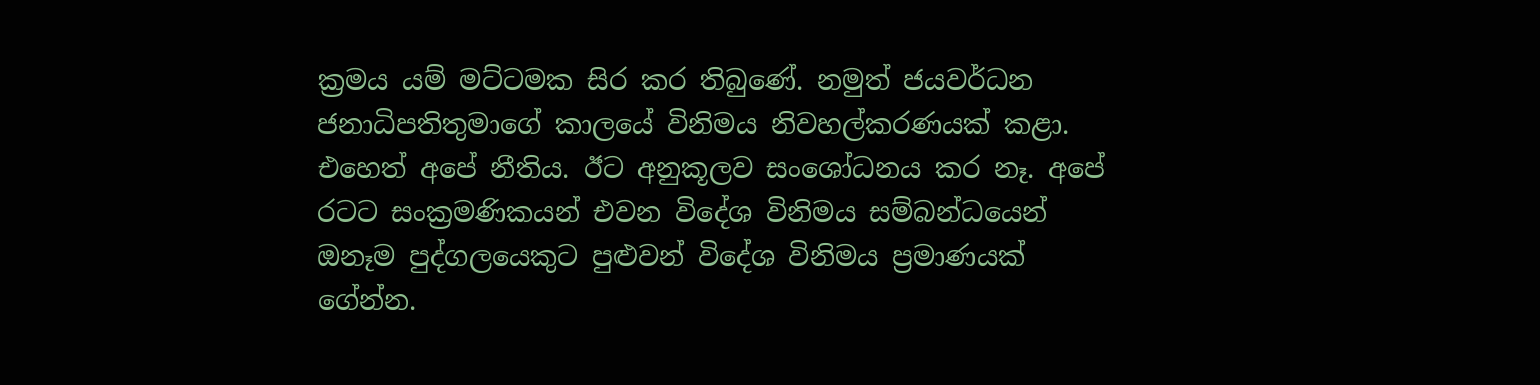ක්‍රමය යම් මට්ටමක සිර කර තිබුණේ. නමුත් ජයවර්ධන ජනාධිපතිතුමාගේ කාලයේ විනිමය නිවහල්කරණයක් කළා. එහෙත් අපේ නීතිය. ඊට අනුකූලව සංශෝධනය කර නෑ. අපේ රටට සංක්‍රමණිකයන් එවන විදේශ විනිමය සම්බන්ධයෙන් ඔනෑම පුද්ගලයෙකුට පුළුවන් විදේශ විනිමය ප්‍රමාණයක් ගේන්න.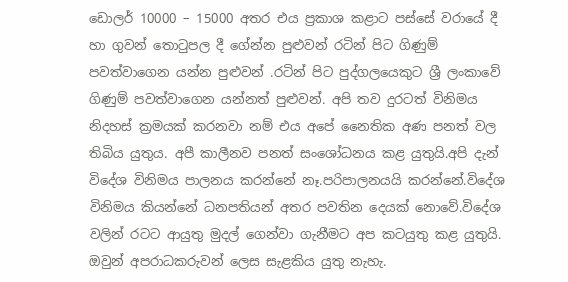ඩොලර් 10000 – 15000 අතර එය ප්‍රකාශ කළාට පස්සේ වරායේ දී හා ගුවන් තොටුපල දී ගේන්න පුළුවන් රටින් පිට ගිණුම් පවත්වාගෙන යන්න පුළුවන් .රටින් පිට පුද්ගලයෙකුට ශ්‍රී ලංකාවේ ගිණුම් පවත්වාගෙන යන්නත් පුළුවන්. අපි තව දුරටත් විනිමය නිදහස් ක්‍රමයක් කරනවා නම් එය අපේ නෛතික අණ පනත් වල තිබිය යුතුය. අපී කාලීනව පනත් සංශෝධනය කළ යුතුයි.අපි දැන් විදේශ විනිමය පාලනය කරන්නේ නෑ.පරිපාලනයයි කරන්නේ.විදේශ විනිමය කියන්නේ ධනපතියන් අතර පවතින දෙයක් නොවේ.විදේශ වලින් රටට ආයුතු මුදල් ගෙන්වා ගැනීමට අප කටයුතු කළ යුතුයි. ඔවුන් අපරාධකරුවන් ලෙස සැළකිය යුතු නැහැ.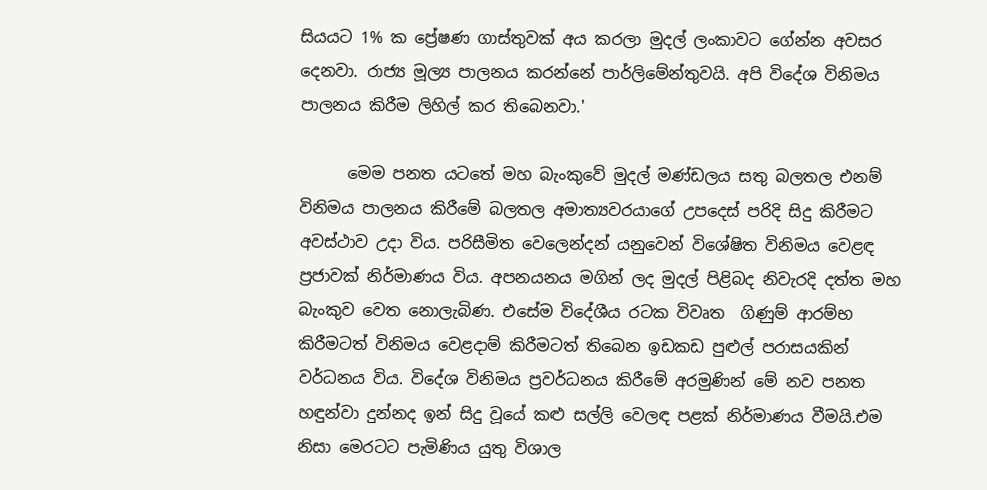සියයට 1% ක ප්‍රේෂණ ගාස්තුවක් අය කරලා මුදල් ලංකාවට ගේන්න අවසර දෙනවා. රාජ්‍ය මූල්‍ය පාලනය කරන්නේ පාර්ලිමේන්තුවයි. අපි විදේශ විනිමය පාලනය කිරීම ලිහිල් කර තිබෙනවා.'

      මෙම පනත යටතේ මහ බැංකුවේ මුදල් මණ්ඩලය සතු බලතල එනම් විනිමය පාලනය කිරීමේ බලතල අමාත්‍යවරයාගේ උපදෙස් පරිදි සිදු කිරීමට අවස්ථාව උදා විය. පරිසීමිත වෙලෙන්දන් යනුවෙන් විශේෂිත විනිමය වෙළඳ ප්‍රජාවක් නිර්මාණය විය. අපනයනය මගින් ලද මුදල් පිළිබද නිවැරදි දත්ත මහ බැංකුව වෙත නොලැබිණ. එසේම විදේශීය රටක විවෘත  ගිණුම් ආරම්භ කිරීමටත් විනිමය වෙළදාම් කිරීමටත් තිබෙන ඉඩකඩ පුළුල් පරාසයකින් වර්ධනය විය. විදේශ විනිමය ප්‍රවර්ධනය කිරීමේ අරමුණින් මේ නව පනත හඳුන්වා දුන්නද ඉන් සිදු වූයේ කළු සල්ලි වෙලඳ පළක් නිර්මාණය වීමයි.එම නිසා මෙරටට පැමිණිය යුතු විශාල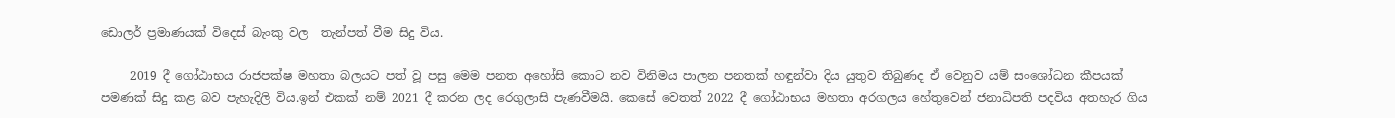ඩොලර් ප්‍රමාණයක් විදෙස් බැංකු වල  තැන්පත් වීම සිදු විය.

     2019 දී ගෝඨාභය රාජපක්ෂ මහතා බලයට පත් වූ පසු මෙම පනත අහෝසි කොට නව විනිමය පාලන පනතක් හඳුන්වා දිය යුතුව තිබුණද ඒ වෙනුව යම් සංශෝධන කීපයක් පමණක් සිදු කළ බව පැහැදිලි විය.ඉන් එකක් නම් 2021 දී කරන ලද රෙගුලාසි පැණවීමයි. කෙසේ වෙතත් 2022 දී ගෝඨාභය මහතා අරගලය හේතුවෙන් ජනාධිපති පදවිය අතහැර ගිය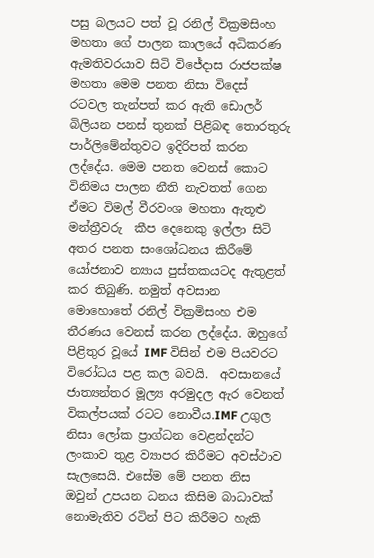පසු බලයට පත් වූ රනිල් වික්‍රමසිංහ මහතා ගේ පාලන කාලයේ අධිකරණ ඇමතිවරයාව සිටි විජේදාස රාජපක්ෂ මහතා මෙම පනත නිසා විදෙස් රටවල තැන්පත් කර ඇති ඩොලර් බිලියන පනස් තුනක් පිළිබඳ තොරතුරු පාර්ලිමේන්තුවට ඉදිරිපත් කරන ලද්දේය. මෙම පනත වෙනස් කොට විනිමය පාලන නීති නැවතත් ගෙන ඒමට විමල් වීරවංශ මහතා ඇතූළු මන්ත්‍රීවරු  කීප දෙනෙකු ඉල්ලා සිටි අතර පනත සංශෝධනය කිරීමේ යෝජනාව න්‍යාය පුස්තකයටද ඇතුළත් කර තිබුණි. නමුත් අවසාන මොහොතේ රනිල් වික්‍රමිසංහ එම තීරණය වෙනස් කරන ලද්දේය. ඔහුගේ පිළිතුර වූයේ IMF විසින් එම පියවරට විරෝධය පළ කල බවයි.  අවසානයේ ජාත්‍යන්තර මූල්‍ය අරමුදල ඇර වෙනත් විකල්පයක් රටට නොවීය.IMF උගුල නිසා ලෝක ප්‍රාග්ධන වෙළන්දන්ට ලංකාව තුළ ව්‍යාපර කිරීමට අවස්ථාව සැලසෙයි. එසේම මේ පනත නිස ඔවුන් උපයන ධනය කිසිම බාධාවක් නොමැතිව රටින් පිට කිරීමට හැකි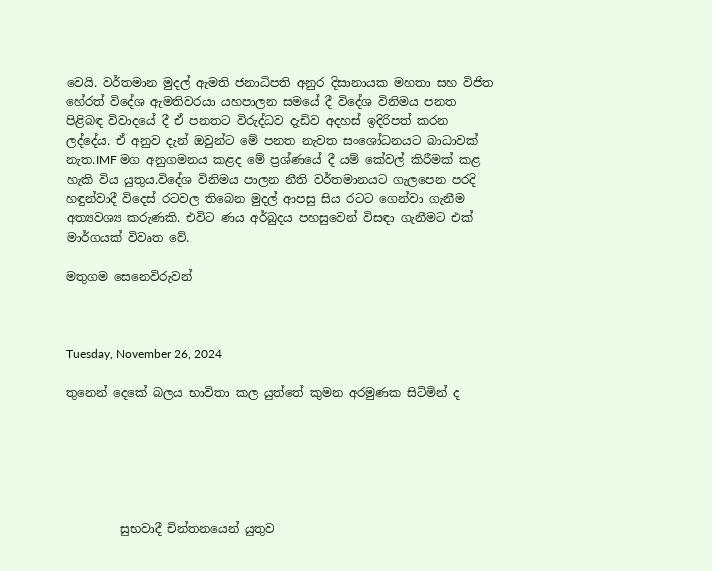වෙයි. වර්තමාන මුදල් ඇමති ජනාධිපති අනුර දිසානායක මහතා සහ විජිත හේරත් විදේශ ඇමතිවරයා යහපාලන සමයේ දී විදේශ විනිමය පනත පිළිබඳ විවාදයේ දී ඒ පනතට විරුද්ධව දැඩිව අදහස් ඉදිරිපත් කරන ලද්දේය. ඒ අනුව දැන් ඔවුන්ට මේ පනත නැවත සංශෝධනයට බාධාවක් නැත.IMF මග අනුගමනය කළද මේ ප්‍රශ්ණයේ දී යම් කේවල් කිරීමක් කළ හැකි විය යුතුය.විදේශ විනිමය පාලන නීති වර්තමානයට ගැලපෙන පරදි හඳුන්වාදී විදෙස් රටවල තිබෙන මුදල් ආපසු සිය රටට ගෙන්වා ගැනීම අත්‍යවශ්‍ය කරුණකි. එවිට ණය අර්බුදය පහසුවෙන් විසඳා ගැනීමට එක් මාර්ගයක් විවෘත වේ.

මතුගම සෙනෙවිරුවන්



Tuesday, November 26, 2024

තුනෙන් දෙකේ බලය භාවිතා කල යුත්තේ කුමන අරමුණක සිටිමින් ද






         සුභවාදී චින්තනයෙන් යුතුව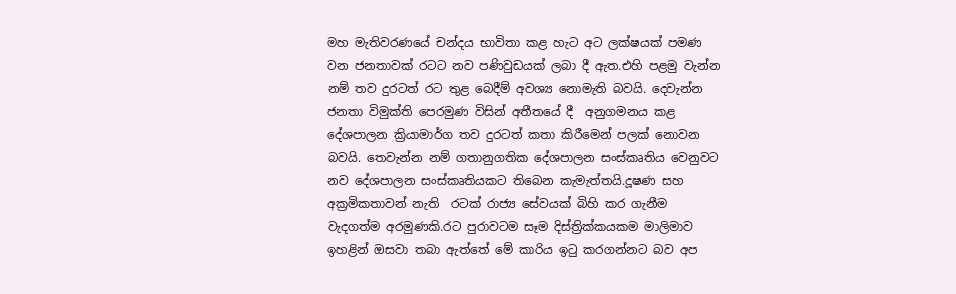මහ මැතිවරණයේ චන්දය භාවිතා කළ හැට අට ලක්ෂයක් පමණ වන ජනතාවක් රටට නව පණිවුඩයක් ලබා දී ඇත.එහි පළමු වැන්න නම් තව දුරටත් රට තුළ බෙදීම් අවශ්‍ය නොමැති බවයි. දෙවැන්න ජනතා විමුක්ති පෙරමුණ විසින් අතීතයේ දී  අනුගමනය කළ දේශපාලන ක්‍රියාමාර්ග තව දුරටත් කතා කිරීමෙන් පලක් නොවන බවයි. තෙවැන්න නම් ගතානුගතික දේශපාලන සංස්කෘතිය වෙනුවට නව දේශපාලන සංස්කෘතියකට තිබෙන කැමැත්තයි.දූෂණ සහ අක්‍රමිකතාවන් නැති  රටක් රාජ්‍ය සේවයක් බිහි කර ගැනීම වැදගත්ම අරමුණකි.රට පුරාවටම සෑම දිස්ත්‍රික්කයකම මාලිමාව ඉහළින් ඔසවා තබා ඇත්තේ මේ කාරිය ඉටු කරගන්නට බව අප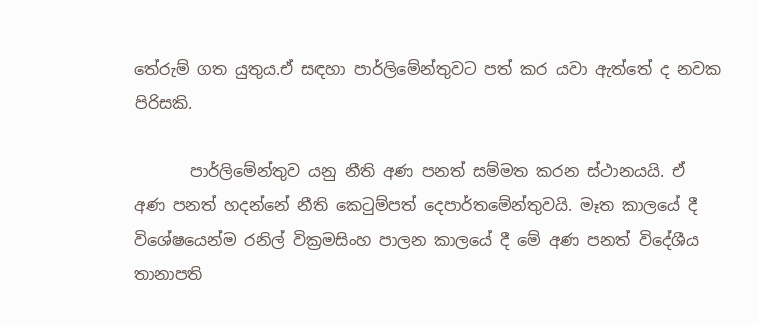තේරුම් ගත යුතුය.ඒ සඳහා පාර්ලිමේන්තුවට පත් කර යවා ඇත්තේ ද නවක පිරිසකි.

       පාර්ලිමේන්තුව යනු නීති අණ පනත් සම්මත කරන ස්ථානයයි. ඒ අණ පනත් හදන්නේ නීති කෙටුම්පත් දෙපාර්තමේන්තුවයි. මෑත කාලයේ දී විශේෂයෙන්ම රනිල් වික්‍රමසිංහ පාලන කාලයේ දී මේ අණ පනත් විදේශීය තානාපති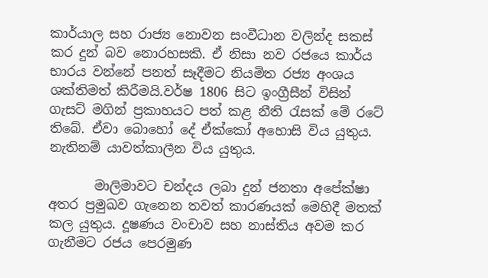කාර්යාල සහ රාජ්‍ය නොවන සංවීධාන වලින්ද සකස් කර දුන් බව නොරහසකි. ඒ නිසා නව රජයෙ කාර්ය භාරය වන්නේ පනත් සෑදීමට නියමිත රජ්‍ය අංශය ශක්තිමත් කිරීමයි.වර්ෂ 1806 සිට ඉංග්‍රීසීන් විසින් ගැසට් මගින් ප්‍රකාහයට පත් කළ නීති රැසක් මේ රටේ තිබේ. ඒවා බොහෝ දේ ඒක්කෝ අහොසි විය යුතුය. නැතිනම් යාවත්කාලීන විය යුතුය.

       මාලිමාවට චන්දය ලබා දුන් ජනතා අපේක්ෂා අතර ප්‍රමුඛව ගැනෙන තවත් කාරණයක් මෙහිදී මතක් කල යුතුය. දූෂණය වංචාව සහ නාස්තිය අවම කර ගැනීමට රජය පෙරමුණ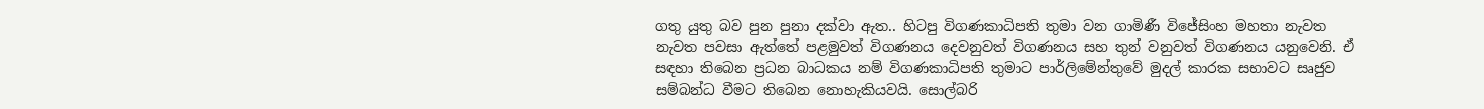ගතු යුතු බව පුන පුනා දක්වා ඇත.. හිටපු විගණකාධිපති තුමා වන ගාමිණී විජේසිංහ මහතා නැවත නැවත පවසා ඇත්තේ පළමුවත් විගණනය දෙවනුවත් විගණනය සහ තුන් වනුවත් විගණනය යනුවෙනි. ඒ සඳහා තිබෙන ප්‍රධන බාධකය නම් විගණකාධිපති තුමාට පාර්ලිමේන්තුවේ මුදල් කාරක සභාවට සෘජුව සම්බන්ධ වීමට තිබෙන නොහැකියවයි. සොල්බරි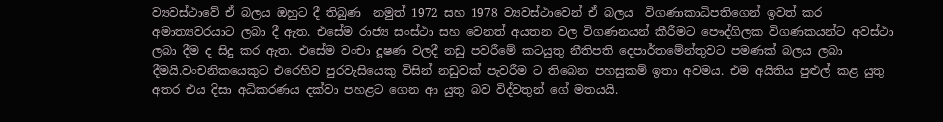ව්‍යවස්ථාවේ ඒ බලය ඔහුට දී තිබුණ  නමුත් 1972 සහ 1978 ව්‍යවස්ථාවෙන් ඒ බලය  විගණාකාධිපතිගෙන් ඉවත් කර අමාත්‍යවරයාට ලබා දී ඇත. එසේම රාජ්‍ය සංස්ථා සහ වෙනත් අයතන වල විගණනයන් කීරීමට පෞද්ගිලක විගණකයන්ට අවස්ථා ලබා දීම ද සිදු කර ඇත. එසේම වංචා දූෂණ වලදී නඩු පවරීමේ කටයුතු නීතිපති දෙපාර්තමේන්තුවට පමණක් බලය ලබා දීමයි.වංචනිකයෙකුට එරෙහිව පුරවැසියෙකු විසින් නඩුවක් පැවරීම ට තිබෙන පහසුකම් ඉතා අවමය. එම අයිතිය පුළුල් කළ යුතු අතර එය දිසා අධිකරණය දක්වා පහළට ගෙන ආ යුතු බව විද්වතුන් ගේ මතයයි.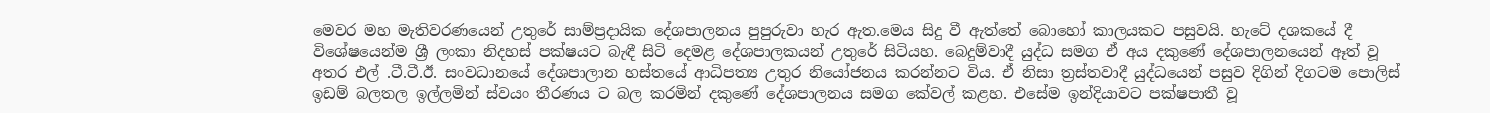මෙවර මහ මැතිවරණයෙන් උතුරේ සාම්ප්‍රදායික දේශපාලනය පුපුරුවා හැර ඇත.මෙය සිදු වී ඇත්තේ බොහෝ කාලයකට පසුවයි. හැටේ දශකයේ දී විශේෂයෙන්ම ශ්‍රී ලංකා නිදහස් පක්ෂයට බැඳී සිටි දෙමළ දේශපාලකයන් උතුරේ සිටියහ. බෙදුම්වාදී යුද්ධ සමග ඒ අය දකුණේ දේශපාලනයෙන් ඈත් වූ අතර එල් .ටී.ටී.ඊ. සංවධානයේ දේශපාලාන හස්තයේ ආධිපත්‍ය උතුර නියෝජනය කරන්නට විය. ඒ නිසා ත්‍රස්තවාදී යුද්ධයෙන් පසුව දිගින් දිගටම පොලිස් ඉඩම් බලතල ඉල්ලමින් ස්වයං තීරණය ට බල කරමින් දකුණේ දේශපාලනය සමග කේවල් කළහ. එසේම ඉන්දියාවට පක්ෂපාතී වූ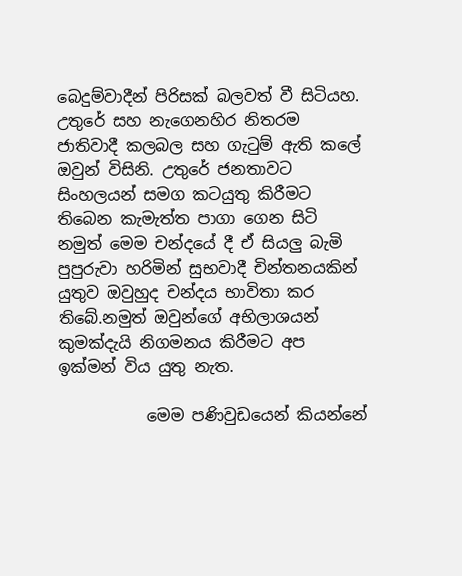බෙදුම්වාදීන් පිරිසක් බලවත් වී සිටියහ. උතුරේ සහ නැගෙනහිර නිතරම ජාතිවාදී කලබල සහ ගැටුම් ඇති කලේ ඔවුන් විසිනි. උතුරේ ජනතාවට සිංහලයන් සමග කටයුතු කිරීමට තිබෙන කැමැත්ත පාගා ගෙන සිටි නමුත් මෙම චන්දයේ දී ඒ සියලු බැමි පුපුරුවා හරිමින් සුභවාදී චින්තනයකින් යුතුව ඔවුහුද චන්දය භාවිතා කර තිබේ.නමුත් ඔවුන්ගේ අභිලාශයන් කුමක්දැයි නිගමනය කිරීමට අප ඉක්මන් විය යුතු නැත.

           මෙම පණිවුඩයෙන් කියන්නේ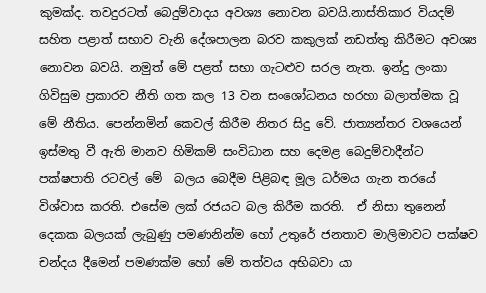කුමක්ද. තවදුරටත් බෙදුම්වාදය අවශ්‍ය නොවන බවයි.නාස්තිකාර වියදම් සහිත පළාත් සභාව වැනි දේශපාලන බරව කකුලක් නඩත්තු කිරීමට අවශ්‍ය නොවන බවයි. නමුත් මේ පළත් සභා ගැටළුව සරල නැත. ඉන්දු ලංකා ගිවිසුම ප්‍රකාරව නීති ගත කල 13 වන සංශෝධනය හරහා බලාත්මක වූ මේ නීතිය. පෙන්නමින් කෙවල් කිරීම නිතර සිදු වේ. ජාත්‍යන්තර වශයෙන් ඉස්මතු වී ඇති මානව හිමිකම් සංවිධාන සහ දෙමළ බෙදුම්වාදීන්ට පක්ෂපාති රටවල් මේ  බලය බෙදීම පිළිබඳ මූල ධර්මය ගැන තරයේ විශ්වාස කරති. එසේම ලක් රජයට බල කිරීම කරති.  ඒ නිසා තුනෙන් දෙකක බලයක් ලැබුණු පමණනින්ම හෝ උතුරේ ජනතාව මාලිමාවට පක්ෂව චන්දය දීමෙන් පමණක්ම හෝ මේ තත්වය අභිබවා යා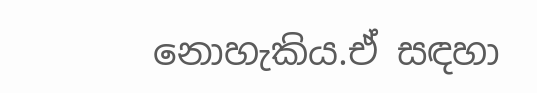නොහැකිය.ඒ සඳහා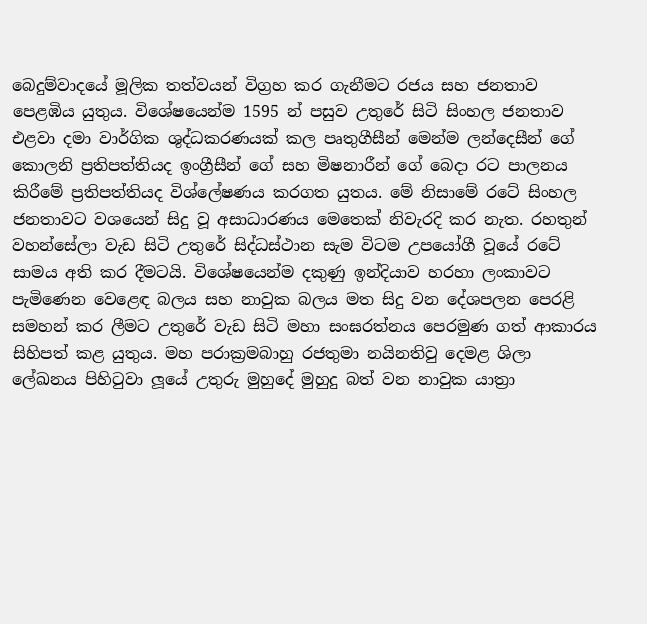බෙදුම්වාදයේ මූලික තත්වයන් විග්‍රහ කර ගැනීමට රජය සහ ජනතාව පෙළඹිය යුතුය. විශේෂයෙන්ම 1595 න් පසුව උතුරේ සිටි සිංහල ජනතාව එළවා දමා වාර්ගික ශුද්ධකරණයක් කල පෘතුගීසීන් මෙන්ම ලන්දෙසීන් ගේ කොලනි ප්‍රතිපත්තියද ඉංග්‍රීසීන් ගේ සහ මිෂනාරීන් ගේ බෙදා රට පාලනය කිරීමේ ප්‍රතිපත්තියද විශ්ලේෂණය කරගත යුතය. මේ නිසාමේ රටේ සිංහල ජනතාවට වශයෙන් සිදු වූ අසාධාරණය මෙතෙක් නිවැරදි කර නැත. රහතුන් වහන්සේලා වැඩ සිටි උතුරේ සිද්ධස්ථාන සැම විටම උපයෝගී වූයේ රටේ සාමය අති කර දීමටයි. විශේෂයෙන්ම දකුණු ඉන්දියාව හරහා ලංකාවට පැමිණෙන වෙළෙඳ බලය සහ නාවුක බලය මත සිදු වන දේශපලන පෙරළි සමහන් කර ලීමට උතුරේ වැඩ සිටි මහා සංඝරත්නය පෙරමුණ ගත් ආකාරය සිහිපත් කළ යුතුය. මහ පරාක්‍රමබාහු රජතුමා නයිනතිවු දෙමළ ශිලා ලේඛනය පිහිටුවා ලූයේ උතුරු මුහුදේ මුහුදු බත් වන නාවුක යාත්‍රා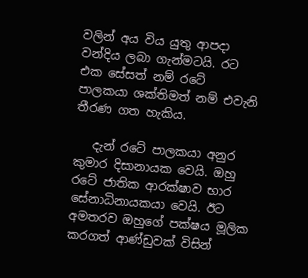වලින් අය විය යුතු ආපදා වන්දිය ලබා ගැන්මටයි. රට එක සේසත් නම් රටේ පාලකයා ශක්තිමත් නම් එවැනි තීරණ ගත හැකිය.

   දැන් රටේ පාලකයා අනුර කුමාර දිසානායක වෙයි. ඔහු රටේ ජාතික ආරක්ෂාව භාර සේනාධිනායකයා වෙයි. ඊට අමතරව ඔහුගේ පක්ෂය මූලික කරගත් ආණ්ඩුවක් විසින්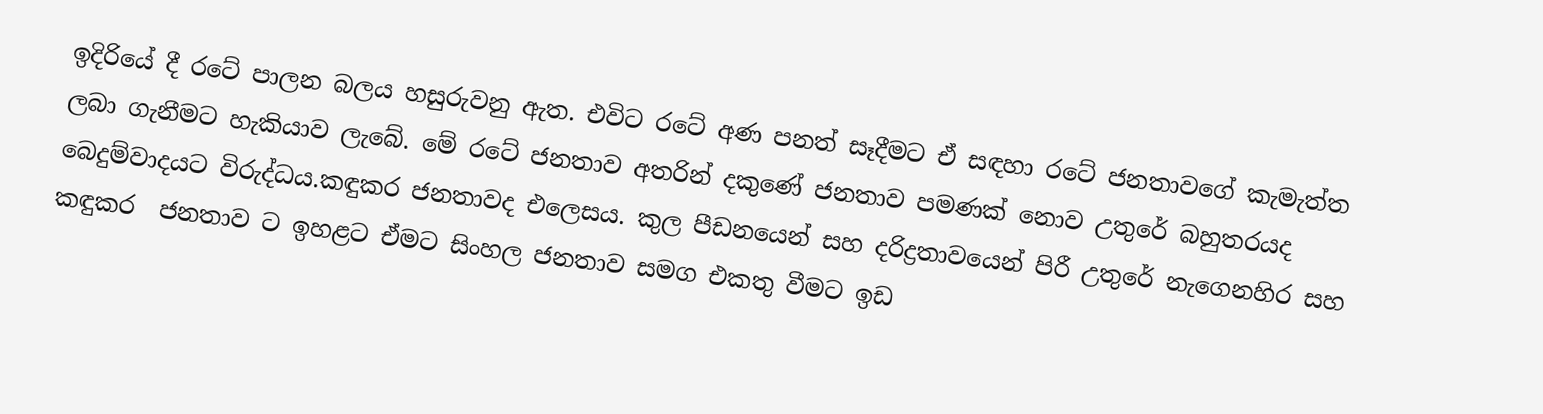ඉදිරියේ දී රටේ පාලන බලය හසුරුවනු ඇත. එවිට රටේ අණ පනත් සෑදීමට ඒ සඳහා රටේ ජනතාවගේ කැමැත්ත ලබා ගැනීමට හැකියාව ලැබේ. මේ රටේ ජනතාව අතරින් දකුණේ ජනතාව පමණක් නොව උතුරේ බහුතරයද බෙදුම්වාදයට විරුද්ධය.කඳුකර ජනතාවද එලෙසය. කුල පීඩනයෙන් සහ දරිද්‍රතාවයෙන් පිරී උතුරේ නැගෙනහිර සහ කඳුකර  ජනතාව ට ඉහළට ඒමට සිංහල ජනතාව සමග එකතු වීමට ඉඩ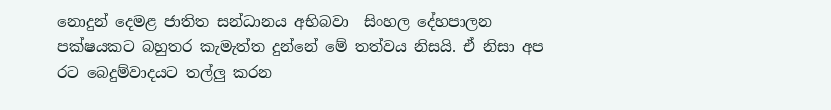නොදුන් දෙමළ ජාතිත සන්ධානය අභිබවා  සිංහල දේහපාලන පක්ෂයකට බහුතර කැමැත්ත දුන්නේ මේ තත්වය නිසයි. ඒ නිසා අප රට බෙදුම්වාදයට තල්ලු කරන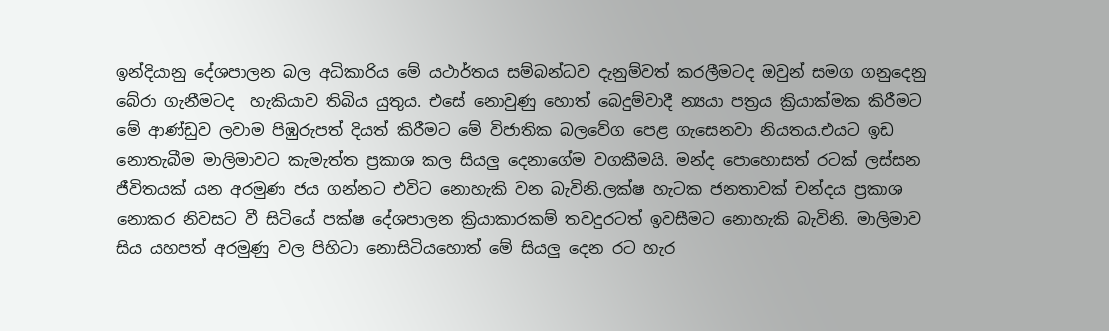ඉන්දියානු දේශපාලන බල අධිකාරිය මේ යථාර්තය සම්බන්ධව දැනුම්වත් කරලීමටද ඔවුන් සමග ගනුදෙනු බේරා ගැනීමටද  හැකියාව තිබිය යුතුය. එසේ නොවුණු හොත් බෙදුම්වාදී න්‍යයා පත්‍රය ක්‍රියාක්මක කිරීමට මේ ආණ්ඩුව ලවාම පිඹුරුපත් දියත් කිරීමට මේ විජාතික බලවේග පෙළ ගැසෙනවා නියතය.එයට ඉඩ නොතැබීම මාලිමාවට කැමැත්ත ප්‍රකාශ කල සියලු දෙනාගේම වගකීමයි. මන්ද පොහොසත් රටක් ලස්සන ජීවිතයක් යන අරමුණ ජය ගන්නට එවිට නොහැකි වන බැවිනි.ලක්ෂ හැටක ජනතාවක් චන්දය ප්‍රකාශ නොකර නිවසට වී සිටියේ පක්ෂ දේශපාලන ක්‍රියාකාරකම් තවදුරටත් ඉවසීමට නොහැකි බැවිනි. මාලිමාව සිය යහපත් අරමුණු වල පිහිටා නොසිටියහොත් මේ සියලු දෙන රට හැර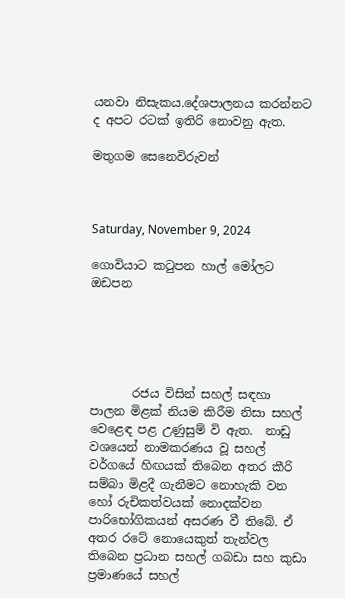යනවා නිසැකය.දේශපාලනය කරන්නට ද අපට රටක් ඉතිරි නොවනු ඇත.

මතුගම සෙනෙවිරුවන්



Saturday, November 9, 2024

ගොවියාට කටුපන හාල් මෝලට ඔඩපන





       රජය විසින් සහල් සඳහා පාලන මිළක් නියම කිරීම නිසා සහල් වෙළෙඳ පළ උණුසුම් වි ඇත.  නාඩු වශයෙන් නාමකරණය වූ සහල් වර්ගයේ හිඟයක් තිබෙන අතර කීරි සම්බා මිළදී ගැනීමට නොහැකි වන හෝ රුචිකත්වයක් නොදක්වන පාරිභෝගිකයන් අසරණ වී තිබේ. ඒ අතර රටේ නොයෙකුත් තැන්වල තිබෙන ප්‍රධාන සහල් ගබඩා සහ කුඩා ප්‍රමාණයේ සහල්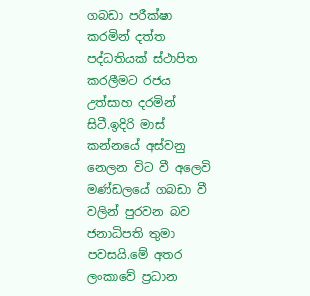ගබඩා පරීක්ෂා කරමින් දත්ත පද්ධතියක් ස්ථාපිත කරලීමට රජය උත්සාහ දරමින් සිටී.ඉදිරි මාස් කන්නයේ අස්වනු නෙලන විට වී අලෙවි මණ්ඩලයේ ගබඩා වී වලින් පුරවන බව ජනාධිපති තුමා පවසයි.මේ අතර ලංකාවේ ප්‍රධාන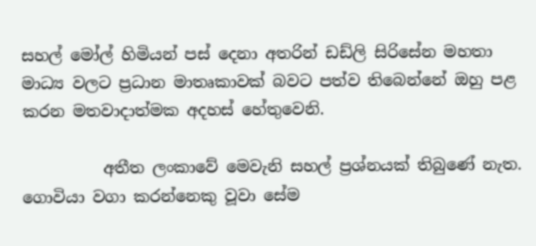සහල් මෝල් හිමියන් පස් දෙනා අතරින් ඩඩ්ලි සිරිසේන මහතා මාධ්‍ය වලට ප්‍රධාන මාතෘකාවක් බවට පත්ව තිබෙන්නේ ඔහු පළ කරන මතවාදාත්මක අදහස් හේතුවෙනි.

          අතීත ලංකාවේ මෙවැනි සහල් ප්‍රශ්නයක් තිබුණේ නැත. ගොවියා වගා කරන්නෙකු වූවා සේම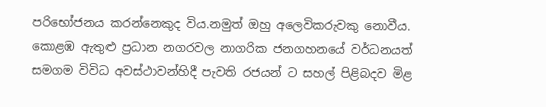පරිභෝජනය කරන්නෙකුද විය.නමුත් ඔහු අලෙවිකරුවකු නොවීය. කොළඹ ඇතුළු ප්‍රධාන නගරවල නාගරික ජනගහනයේ වර්ධනයත් සමගම විවිධ අවස්ථාවන්හිදී පැවති රජයන් ට සහල් පිළිබදව මිළ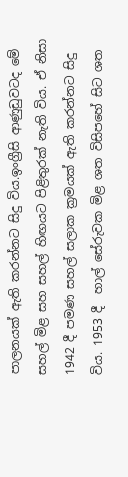පාලනයක් ඇති කරන්නට සිදු විය.ඉංග්‍රීසි ආණුඩුවටද මේ සහල් මිළ සහ සහල් හිඟයට පිළිතුරක් නැති විය. ඒ නිසා 1942 දී පමණ සහල් සලාක ක්‍රමයක් ඇති කරන්නට සිදු විය. 1953 දී  හාල් සේරුවක මිළ ශත විසිපහේ සිට ශත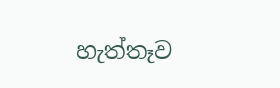හැත්තෑව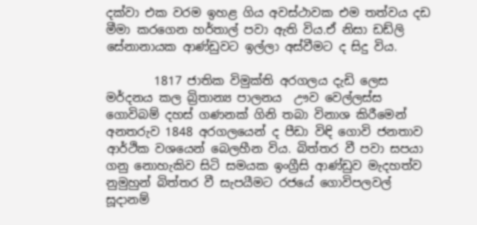දක්වා එක වරම ඉහළ ගිය අවස්ථාවක එම තත්වය දඩ මීමා කරගෙන හර්තාල් පවා ඇති විය.ඒ නිසා ඩඩ්ලි සේනානායක ආණ්ඩුවට ඉල්ලා අස්වීමට ද සිදු විය.

        1817 ජාතික විමුක්ති අරගලය දැඩි ලෙස මර්දනය කල බ්‍රිතාන්‍ය පාලනය  ඌව වෙල්ලස්ස ගොවිබම් දහස් ගණනක් ගිනි තබා විනාශ කිරීමෙන් අනතරුව 1848 අරගලයෙන් ද පීඩා විඳි ගොවි ජනතාව ආර්ථික වශයෙන් බෙලහීන විය. බිත්තර වී පවා සපයා ගනු නොහැකිව සිටි සමයක ඉංග්‍රීසි ආණ්ඩුව මැදහත්ව නුමුහුන් බිත්තර වී සැපයීමට රජයේ ගොවිපලවල් සූදානම්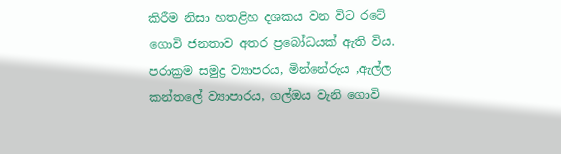කිරීම නිසා හතළිහ දශකය වන විට රටේ ගොවි ජනතාව අතර ප්‍රබෝධයක් ඇති විය. පරාක්‍රම සමුද්‍ර ව්‍යාපරය, මින්නේරුය ,ඇල්ල කන්තලේ ව්‍යාපාරය, ගල්ඔය වැනි ගොවි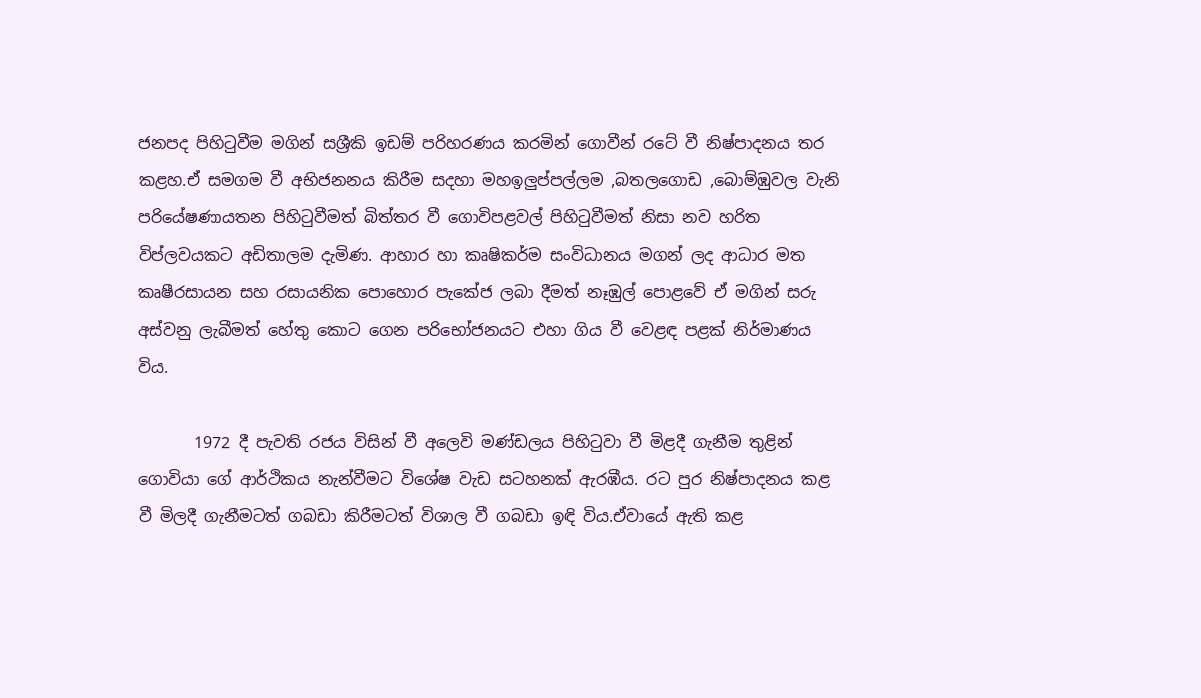ජනපද පිහිටුවීම මගින් සශ්‍රීකි ඉඩම් පරිහරණය කරමින් ගොවීන් රටේ වී නිෂ්පාදනය තර කළහ.ඒ සමගම වී අභිජනනය කිරීම සදහා මහඉලුප්පල්ලම ,බතලගොඩ ,බොම්ඹුවල වැනි පරියේෂණායතන පිහිටුවීමත් බිත්තර වී ගොවිපළවල් පිහිටුවීමත් නිසා නව හරිත විප්ලවයකට අඩිතාලම දැමිණ. ආහාර හා කෘෂිකර්ම සංවිධානය මගන් ලද ආධාර මත කෘෂීරසායන සහ රසායනික පොහොර පැකේජ ලබා දීමත් නෑඹුල් පොළවේ ඒ මගින් සරු අස්වනු ලැබීමත් හේතු කොට ගෙන පරිභෝජනයට එහා ගිය වී වෙළඳ පළක් නිර්මාණය විය.

       1972 දී පැවති රජය විසින් වී අලෙවි මණ්ඩලය පිහිටුවා වී මිළදී ගැනීම තුළින් ගොවියා ගේ ආර්ථිකය නැන්වීමට විශේෂ වැඩ සටහනක් ඇරඹීය. රට පුර නිෂ්පාදනය කළ වී මිලදී ගැනීමටත් ගබඩා කිරීමටත් විශාල වී ගබඩා ඉඳි විය.ඒවායේ ඇති කළ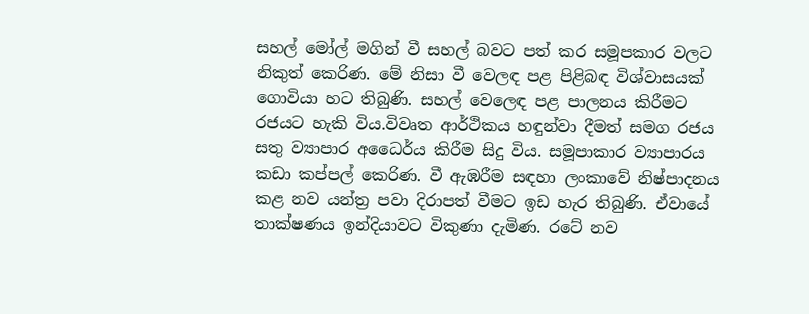සහල් මෝල් මගින් වී සහල් බවට පත් කර සමූපකාර වලට නිකුත් කෙරිණ. මේ නිසා වී වෙලඳ පළ පිළිබඳ විශ්වාසයක් ගොවියා හට තිබුණි. සහල් වෙලෙඳ පළ පාලනය කිරීමට රජයට හැකි විය.විවෘත ආර්ථිකය හඳුන්වා දීමත් සමග රජය සතු ව්‍යාපාර අධෛර්ය කිරීම සිදු විය. සමූපාකාර ව්‍යාපාරය කඩා කප්පල් කෙරිණ. වී ඇඹරීම සඳහා ලංකාවේ නිෂ්පාදනය කළ නව යන්ත්‍ර පවා දිරාපත් වීමට ඉඩ හැර තිබුණි. ඒවායේ තාක්ෂණය ඉන්දියාවට විකුණා දැමිණ. රටේ නව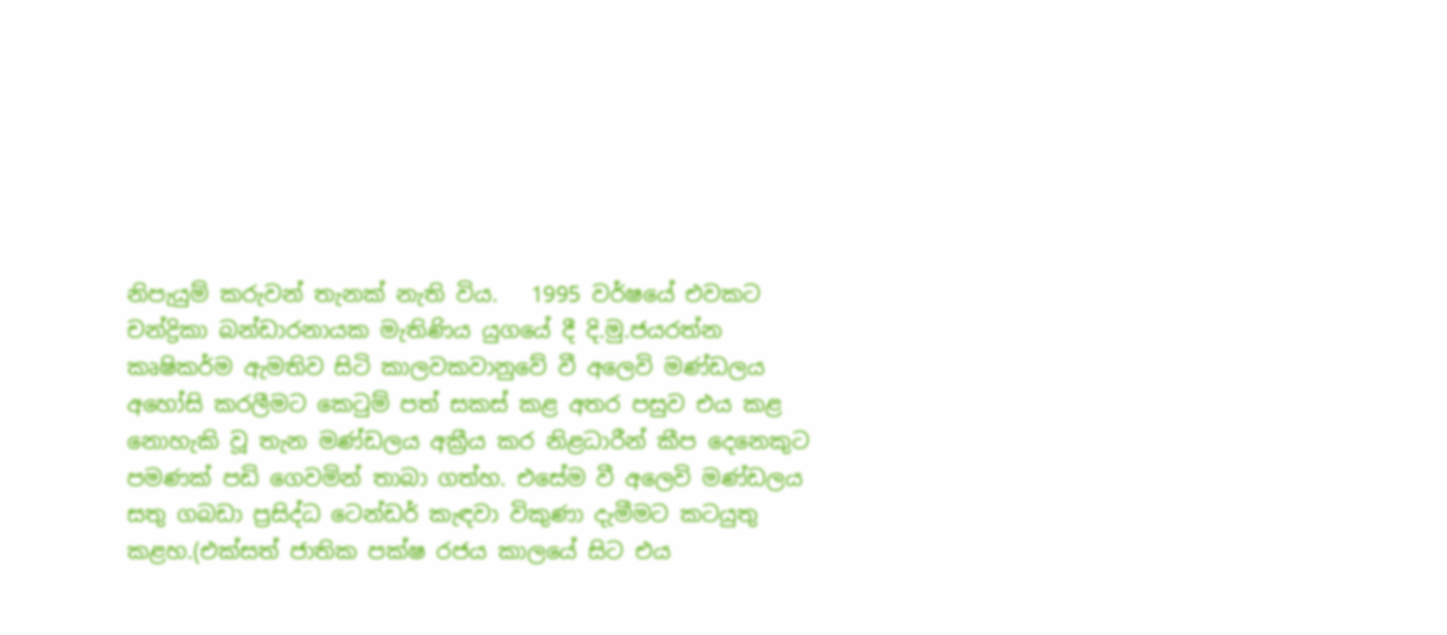නිපැයුම් කරුවන් තැනක් නැති විය.   1995 වර්ෂයේ එවකට චන්ද්‍රිකා බන්ඩාරනායක මැතිණිය යුගයේ දී දි.මු.ජයරත්න කෘෂිකර්ම ඇමතිව සිටි කාලවකවානුවේ වී අලෙවි මණ්ඩලය අහෝසි කරලීමට කෙටුම් පත් සකස් කළ අතර පසුව එය කළ නොහැකි වූ තැන මණ්ඩලය අක්‍රීය කර නිළධාරීන් කීප දෙනෙකුට පමණක් පඩි ගෙවමින් තාබා ගත්හ. එසේම වී අලෙවි මණ්ඩලය සතු ගබඩා ප්‍රසිද්ධ ටෙන්ඩර් කැඳවා විකුණා දැමීමට කටයුතු කළහ.(එක්සත් ජාතික පක්ෂ රජය කාලයේ සිට එය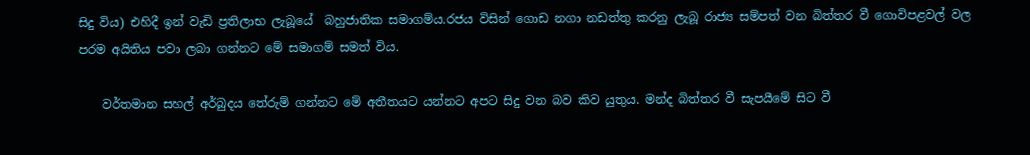සිදු විය) එහිදී ඉන් වැඩි ප්‍රතිලාභ ලැබූයේ  බහුජාතික සමාගම්ය.රජය විසින් ගොඩ නගා නඩත්තු කරනු ලැබූ රාජ්‍ය සම්පත් වන බිත්තර වී ගොවිපළවල් වල පරම අයිතිය පවා ලබා ගන්නට මේ සමාගම් සමත් විය.

    වර්තමාන සහල් අර්බුදය තේරුම් ගන්නට මේ අතීතයට යන්නට අපට සිදු වන බව කිව යුතුය. මන්ද බිත්තර වී සැපයීමේ සිට වී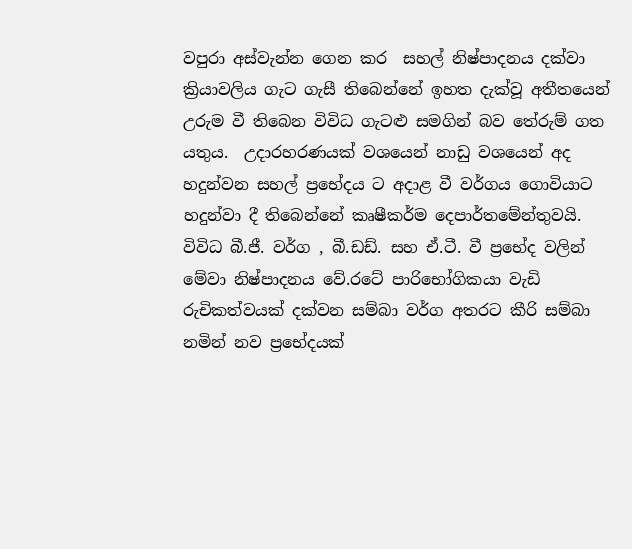වපුරා අස්වැන්න ගෙන කර  සහල් නිෂ්පාදනය දක්වා ක්‍රියාවලිය ගැට ගැසී තිබෙන්නේ ඉහත දැක්වූ අතීතයෙන් උරුම වී තිබෙන විවිධ ගැටළු සමගින් බව තේරුම් ගත යතුය.  උදාරහරණයක් වශයෙන් නාඩු වශයෙන් අද හදුන්වන සහල් ප්‍රභේදය ට අදාළ වී වර්ගය ගොවියාට   හදුන්වා දී තිබෙන්නේ කෘෂීකර්ම දෙපාර්තමේන්තුවයි. විවිධ බී.ජී. වර්ග , බී.ඩඩ්. සහ ඒ.ටී. වී ප්‍රභේද වලින් මේවා නිෂ්පාදනය වේ.රටේ පාරිභෝගිකයා වැඩි රුචිකත්වයක් දක්වන සම්බා වර්ග අතරට කීරි සම්බා නමින් නව ප්‍රභේදයක්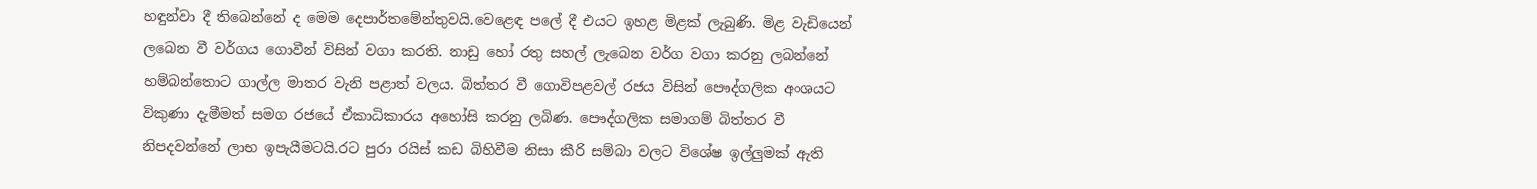හඳුන්වා දී තිබෙන්නේ ද මෙම දෙපාර්තමේන්තුවයි.වෙළෙඳ පලේ දී එයට ඉහළ මිළක් ලැබුණි. මිළ වැඩියෙන් ලබෙන වී වර්ගය ගොවීන් විසින් වගා කරති. නාඩු හෝ රතු සහල් ලැබෙන වර්ග වගා කරනු ලබන්නේ හම්බන්තොට ගාල්ල මාතර වැනි පළාත් වලය. බිත්තර වී ගොවිපළවල් රජය විසින් පෞද්ගලික අංශයට විකුණා දැමීමත් සමග රජයේ ඒකාධිකාරය අහෝසි කරනු ලබිණ. පෞද්ගලික සමාගම් බිත්තර වී නිපදවන්නේ ලාභ ඉපැයීමටයි.රට පුරා රයිස් කඩ බිහිවීම නිසා කීරි සම්බා වලට විශේෂ ඉල්ලුමක් ඇති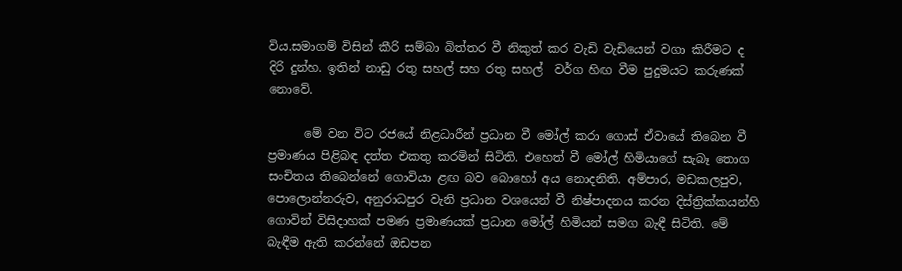විය.සමාගම් විසින් කීරි සම්බා බිත්තර වී නිකුත් කර වැඩි වැඩියෙන් වගා කිරීමට ද දිරි දුන්හ. ඉතින් නාඩු රතු සහල් සහ රතු සහල්  වර්ග හිඟ වීම පුදුමයට කරුණක් නොවේ.

      මේ වන විට රජයේ නිළධාරීන් ප්‍රධාන වී මෝල් කරා ගොස් ඒවායේ තිබෙන වී ප්‍රමාණය පිළිබඳ දත්ත එකතු කරමින් සිටිති. එහෙත් වී මෝල් හිමියාගේ සැබෑ තොග සංචිතය තිබෙන්නේ ගොවියා ළඟ බව බොහෝ අය නොදනිති. අම්පාර, මඩකලපුව, පොලොන්නරුව, අනුරාධපුර වැනි ප්‍රධාන වශයෙන් වී නිෂ්පාදනය කරන දිස්ත්‍රික්කයන්හි ගොවින් විසිදාහක් පමණ ප්‍රමාණයක් ප්‍රධාන මෝල් හිමියන් සමග බැඳී සිටිති. මේ බැඳීම ඇති කරන්නේ ඔඩපන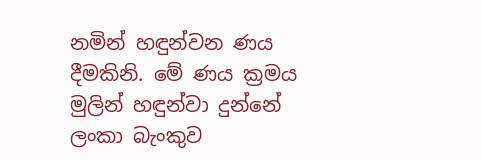නමින් හඳුන්වන ණය දීමකිනි. මේ ණය ක්‍රමය මුලින් හඳුන්වා දුන්නේ ලංකා බැංකුව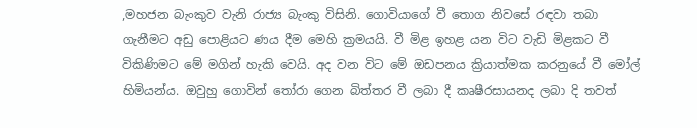,මහජන බැංකුව වැනි රාජ්‍ය බැංකු විසිනි. ගොවියාගේ වී තොග නිවසේ රඳවා තබා ගැනීමට අඩු පොළියට ණය දීම මෙහි ක්‍රමයයි. වී මිළ ඉහළ යන විට වැඩි මිළකට වී විකිණිමට මේ මගින් හැකි වෙයි. අද වන විට මේ ඔඩපනය ක්‍රියාත්මක කරනුයේ වී මෝල් හිමියන්ය. ඔවුහු ගොවින් තෝරා ගෙන බිත්තර වී ලබා දී කෘෂීරසායනද ලබා දි තවත්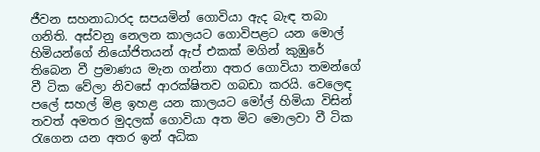ජීවන සහනාධාරද සපයමින් ගොවියා ඇද බැඳ තබා ගනිති. අස්වනු නෙලන කාලයට ගොවිපළට යන මොල් හිමියන්ගේ නියෝජිතයන් ඇප් එකක් මගින් කුඹුරේ තිබෙන වී ප්‍රමාණය මැන ගන්නා අතර ගොවියා තමන්ගේ වී ටික වේලා නිවසේ ආරක්ෂිතව ගබඩා කරයි. වෙලෙඳ පලේ සහල් මිළ ඉහළ යන කාලයට මෝල් හිමියා විසින් තවත් අමතර මුදලක් ගොවියා අත මිට මොලවා වී ටික රැගෙන යන අතර ඉන් අධික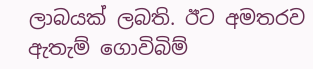ලාබයක් ලබති. ඊට අමතරව ඇතැම් ගොවිබිම්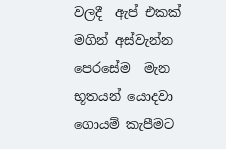වලදී  ඇප් එකක් මගින් අස්වැන්න පෙරසේම  මැන භූතයන් යොදවා ගොයම් කැපීමට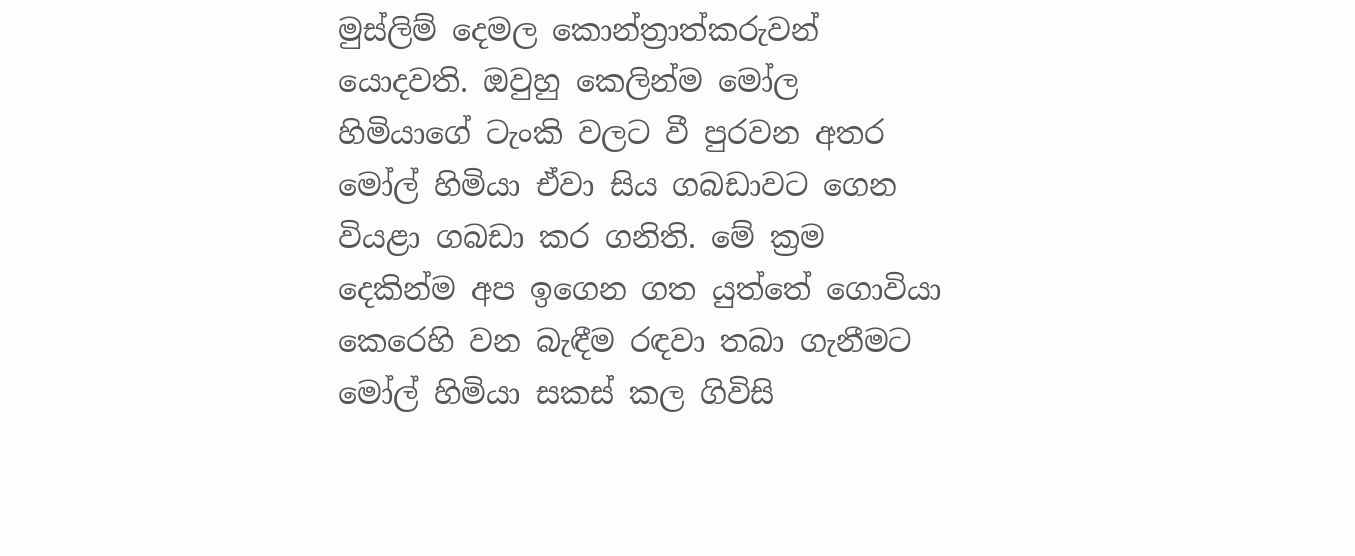මුස්ලිම් දෙමල කොන්ත්‍රාත්කරුවන් යොදවති. ඔවුහු කෙලින්ම මෝල හිමියාගේ ටැංකි වලට වී පුරවන අතර මෝල් හිමියා ඒවා සිය ගබඩාවට ගෙන වියළා ගබඩා කර ගනිති. මේ ක්‍රම දෙකින්ම අප ඉගෙන ගත යුත්තේ ගොවියා කෙරෙහි වන බැඳීම රඳවා තබා ගැනීමට මෝල් හිමියා සකස් කල ගිවිසි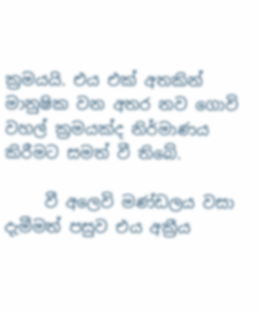ක්‍රමයයි. එය එක් අතකින් මානුෂික වන අතර නව ගොවි වහල් ක්‍රමයක්ද නිර්මාණය කිරීමට සමත් වී තිබේ.

     වී අලෙවි මණ්ඩලය වසා දැමීමත් පසුව එය අක්‍රීය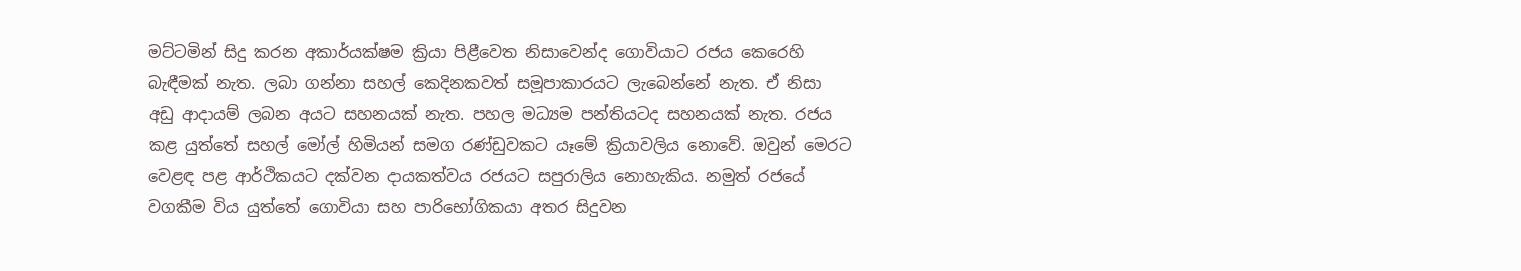මට්ටමින් සිදු කරන අකාර්යක්ෂම ක්‍රියා පිළීවෙත නිසාවෙන්ද ගොවියාට රජය කෙරෙහි බැඳීමක් නැත. ලබා ගන්නා සහල් කෙදිනකවත් සමූපාකාරයට ලැබෙන්නේ නැත. ඒ නිසා අඩු ආදායම් ලබන අයට සහනයක් නැත. පහල මධ්‍යම පන්තියටද සහනයක් නැත. රජය කළ යුත්තේ සහල් මෝල් හිමියන් සමග රණ්ඩුවකට යෑමේ ක්‍රියාවලිය නොවේ. ඔවුන් මෙරට වෙළඳ පළ ආර්ථිකයට දක්වන දායකත්වය රජයට සපුරාලිය නොහැකිය. නමුත් රජයේ වගකීම විය යුත්තේ ‌ගොවියා සහ පාරිභෝගිකයා අතර සිදුවන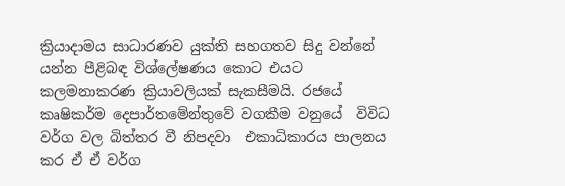ක්‍රියාදාමය සාධාරණව යුක්ති සහගතව සිදු වන්නේ යන්න පීළිබඳ විශ්ලේෂණය කොට එයට කලමනාකරණ ක්‍රියාවලියක් සැකසීමයි. රජයේ කෘෂිකර්ම දෙපාර්තමේන්තුවේ වගකීම වනුයේ  විවිධ වර්ග වල බිත්තර වී නිපදවා  එකාධිකාරය පාලනය කර ඒ ඒ වර්ග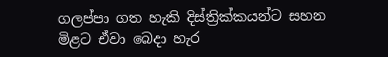ගලප්පා ගත හැකි දිස්ත්‍රික්කයන්ට සහන මිළට ඒවා බෙදා හැර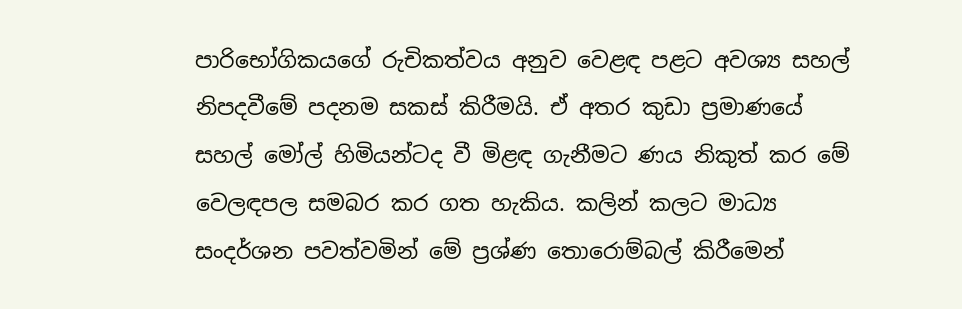පාරිභෝගිකයගේ රුචිකත්වය අනුව වෙළඳ පළට අවශ්‍ය සහල් නිපදවීමේ පදනම සකස් කිරීමයි. ඒ අතර කුඩා ප්‍රමාණයේ සහල් මෝල් හිමියන්ටද වී මිළඳ ගැනීමට ණය නිකුත් කර මේ වෙලඳපල සමබර කර ගත හැකිය. කලින් කලට මාධ්‍ය සංදර්ශන පවත්වමින් මේ ප්‍රශ්ණ තොරොම්බල් කිරීමෙන්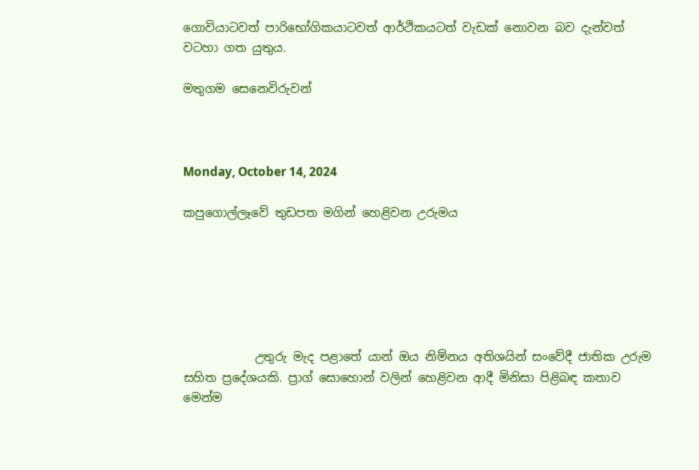ගොවියාටවත් පාරිභෝගිකයාටවත් ආර්ථිකයටත් වැඩක් නොවන බව දැන්වත් වටහා ගත යුතුය.

මතුගම සෙනෙවිරුවන්



Monday, October 14, 2024

කපුගොල්ලෑවේ තුඩපත මගින් හෙළිවන උරුමය






            උතුරු මැද පළාතේ යාන් ඔය නිම්නය අතිශයින් සංවේදී ජාතික උරුම සහිත ප්‍රදේශයකි. ප්‍රාග් සොහොන් වලින් හෙළිවන ආදී මිනිසා පිළිබඳ කතාව මෙන්ම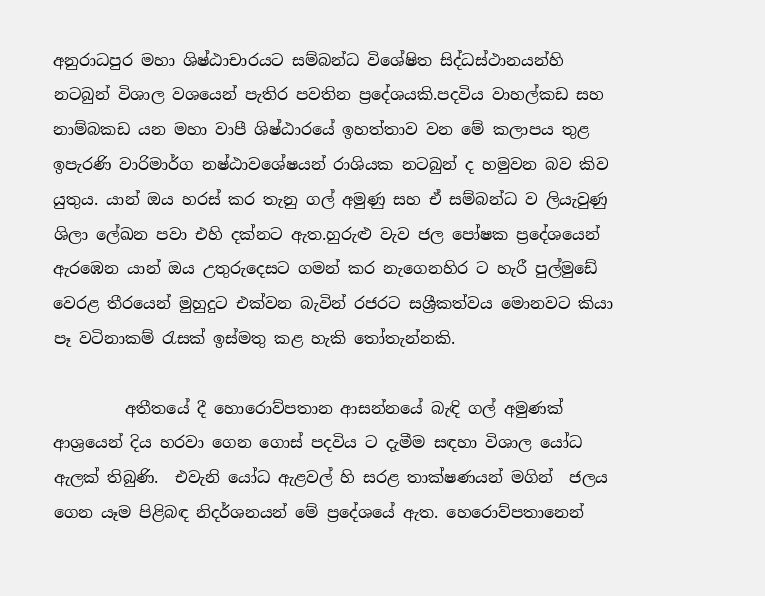අනුරාධපුර මහා ශිෂ්ඨාචාරයට සම්බන්ධ විශේෂිත සිද්ධස්ථානයන්හි නටබුන් විශාල වශයෙන් පැතිර පවතින ප්‍රදේශයකි.පදවිය වාහල්කඩ සහ නාම්බකඩ යන මහා වාපී ශිෂ්ඨාරයේ ඉහත්තාව වන මේ කලාපය තුළ ඉපැරණි වාරිමාර්ග නෂ්ඨාවශේෂයන් රාශියක නටබුන් ද හමුවන බව කිව යුතුය. යාන් ඔය හරස් කර තැනු ගල් අමුණු සහ ඒ සම්බන්ධ ව ලියැවුණු ශිලා ලේඛන පවා එහි දක්නට ඇත.හුරුළු වැව ජල පෝෂක ප්‍රදේශයෙන් ඇරඹෙන යාන් ඔය උතුරුදෙසට ගමන් කර නැගෙනහිර ට හැරී පුල්මුඩේ වෙරළ තීරයෙන් මුහුදුට එක්වන බැවින් රජරට සශ්‍රීකත්වය මොනවට කියා පෑ වටිනාකම් රැසක් ඉස්මතු කළ හැකි තෝතැන්නකි.

         අතීතයේ දී හොරොව්පතාන ආසන්නයේ බැඳි ගල් අමුණක් ආශ්‍රයෙන් දිය හරවා ගෙන ගොස් පදවිය ට දැමීම සඳහා විශාල යෝධ ඇලක් තිබුණි.  එවැනි යෝධ ඇළවල් හි සරළ තාක්ෂණයන් මගින්  ජලය ගෙන යෑම පිළිබඳ නිදර්ශනයන් මේ ප්‍රදේශයේ ඇත. හෙරොව්පතානෙන්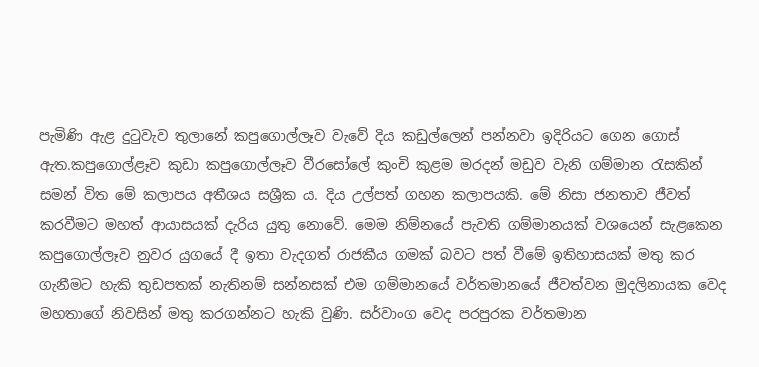පැමිණි ඇළ දුටුවැව තුලානේ කපුගොල්ලෑව වැවේ දිය කඩුල්ලෙන් පන්නවා ඉදිරියට ගෙන ගොස් ඇත.කපුගොල්ළෑව කුඩා කපුගොල්ලෑව වීරසෝලේ කුංචි කුළම මරදන් මඩුව වැනි ගම්මාන රැසකින් සමන් විත මේ කලාපය අතීශය සශ්‍රීක ය. දිය උල්පත් ගහන කලාපයකි. මේ නිසා ජනතාව ජීවත් කරවීමට මහත් ආයාසයක් දැරිය යුතු නොවේ. මෙම නිම්නයේ පැවති ගම්මානයක් වශයෙන් සැළකෙන කපුගොල්ලෑව නුවර යුගයේ දී ඉතා වැදගත් රාජකීය ගමක් බවට පත් වීමේ ඉතිහාසයක් මතු කර ගැනීමට හැකි තුඩපතක් නැතිනම් සන්නසක් එම ගම්මානයේ වර්තමානයේ ජීවත්වන මුදලිනායක වෙද මහතාගේ නිවසින් මතු කරගන්නට හැකි වුණි. සර්වාංග වෙද පරපුරක වර්තමාන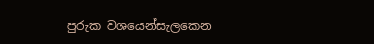පුරුක වශයෙන්සැලකෙන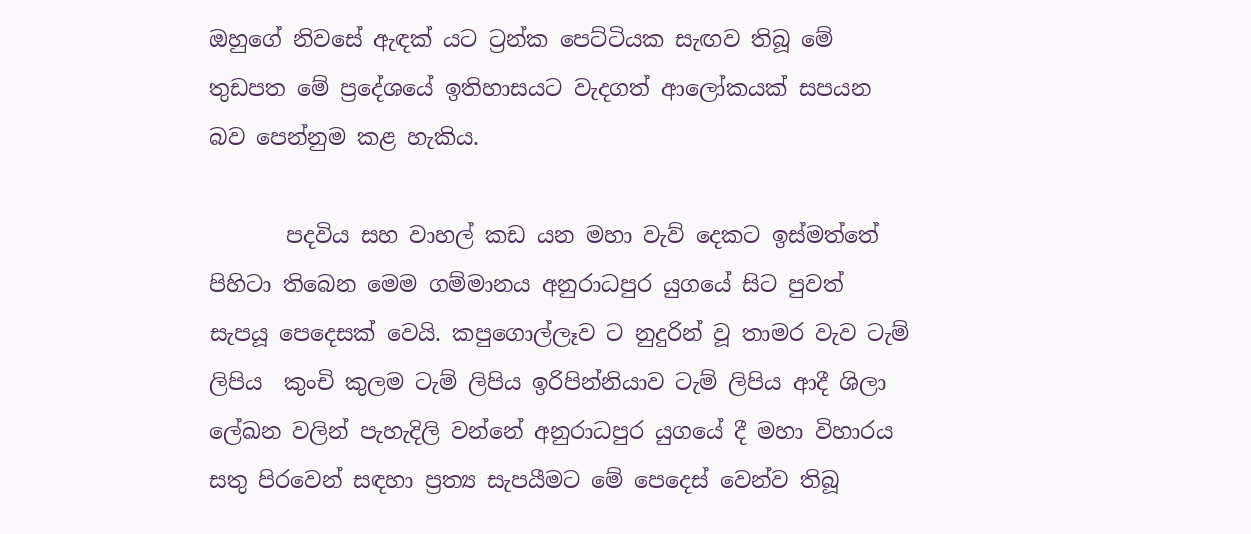ඔහුගේ නිවසේ ඇඳක් යට ට්‍රන්ක පෙට්ටියක සැඟව තිබූ මේ තුඩපත මේ ප්‍රදේශයේ ඉතිහාසයට වැදගත් ආලෝකයක් සපයන බව පෙන්නුම කළ හැකිය.

       පදවිය සහ වාහල් කඩ යන මහා වැව් දෙකට ඉස්මත්තේ පිහිටා තිබෙන මෙම ගම්මානය අනුරාධපුර යුගයේ සිට පුවත් සැපයූ පෙදෙසක් වෙයි. කපුගොල්ලෑව ට නුදුරින් වූ තාමර වැව ටැම් ලිපිය  කුංචි කුලම ටැම් ලිපිය ඉරිපින්නියාව ටැම් ලිපිය ආදී ශිලා ලේඛන වලින් පැහැදිලි වන්නේ අනුරාධපුර යුගයේ දී මහා විහාරය සතු පිරවෙන් සඳහා ප්‍රත්‍ය සැපයීමට මේ පෙදෙස් වෙන්ව තිබූ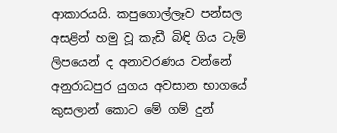ආකාරයයි. කපුගොල්ලෑව පන්සල අසළින් හමු වූ කැඩී බිඳි ගිය ටැම් ලිපයෙන් ද අනාවරණය වන්නේ අනුරාධපුර යුගය අවසාන භාගයේ කුසලාන් කොට මේ ගම් දුන්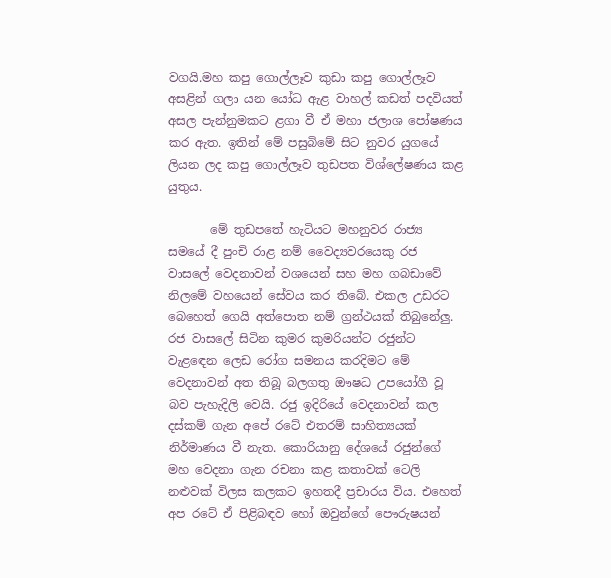වගයි.මහ කපු ගොල්ලෑව කුඩා කපු ගොල්ලෑව අසළින් ගලා යන යෝධ ඇළ වාහල් කඩත් පදවියත් අසල පැන්නුමකට ළගා වී ඒ මහා ජලාශ පෝෂණය කර ඇත. ඉතින් මේ පසුබිමේ සිට නුවර යුගයේ ලියන ලද කපු ගොල්ලෑව තුඩපත විශ්ලේෂණය කළ යුතුය.

       මේ තුඩපතේ හැටියට මහනුවර රාජ්‍ය සමයේ දී පුංචි රාළ නම් වෛද්‍යවරයෙකු රජ වාසලේ වෙදනාවන් වශයෙන් සහ මහ ගබඩාවේ නිලමේ වහයෙන් සේවය කර තිබේ. එකල උඩරට බෙහෙත් ගෙයි අත්පොත නම් ග්‍රන්ථයක් තිබුනේලු. රජ වාසලේ සිටින කුමර කුමරියන්ට රජුන්ට වැළඳෙන ලෙඩ රෝග සමනය කරදිමට මේ වෙදනාවන් අත තිබූ බලගතු ඖෂධ උපයෝගී වූ බව පැහැදිලි වෙයි. රජු ඉදිරියේ වෙදනාවන් කල දස්කම් ගැන අපේ රටේ එතරම් සාහිත්‍යයක් නිර්මාණය වී නැත. කොරියානු දේශයේ රජුන්ගේ මහ වෙදනා ගැන රචනා කළ කතාවක් ටෙලි නළුවක් විලස කලකට ඉහතදී ප්‍රචාරය විය. එහෙත් අප රටේ ඒ පිළිබඳව හෝ ඔවුන්ගේ පෞරුෂයන්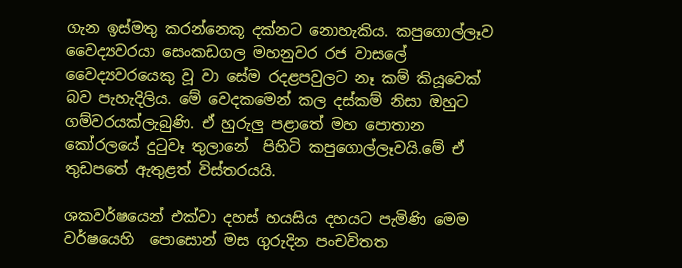ගැන ඉස්මතු කරන්නෙකූ දක්නට නොහැකිය. කපුගොල්ලෑව වෛද්‍යවරයා සෙංකඩගල මහනුවර රජ වාසලේ වෛද්‍යවරයෙකු වූ වා සේම රදළපවුලට නෑ කම් කියූවෙක් බව පැහැදිලිය. මේ වෙදකමෙන් කල දස්කම් නිසා ඔහුට ගම්වරයක්ලැබුණි. ඒ හුරුලු පළාතේ මහ පොතාන කෝරලයේ දුටුවෑ තුලානේ  පිහිටි කපුගොල්ලෑවයි.මේ ඒ තුඩපතේ ඇතුළත් විස්තරයයි.

ශකවර්ෂයෙන් එක්වා දහස් හයසිය දහයට පැමිණි මෙම වර්ෂයෙහි  පොසොන් මස ගුරුදින පංචවිතත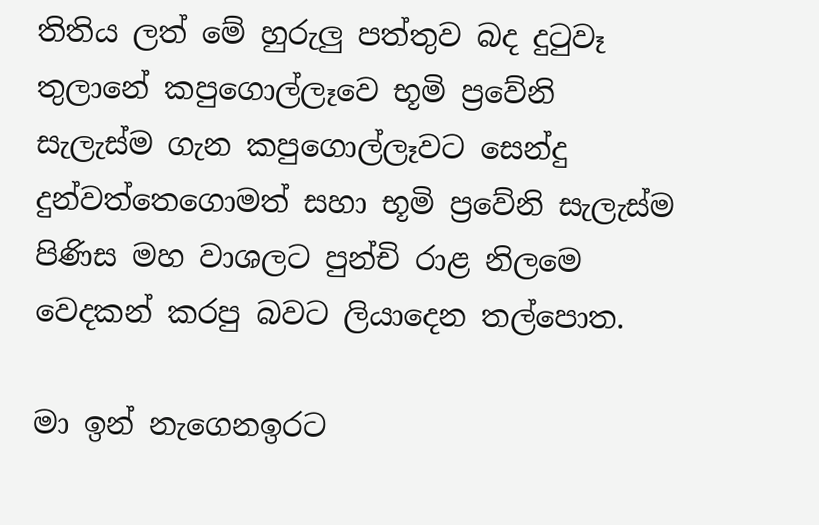තිතිය ලත් මේ හුරුලු පත්තුව බද දුටුවෑ තුලානේ කපුගොල්ලෑවෙ භූමි ප්‍රවේනි සැලැස්ම ගැන කපුගොල්ලෑවට සෙන්දු දුන්වත්තෙගොමත් සහා භූමි ප්‍රවේනි සැලැස්ම පිණිස මහ වාශලට පුන්චි රාළ නිලමෙ වෙදකන් කරපු බවට ලියාදෙන තල්පොත.

මා ඉන් නැගෙනඉරට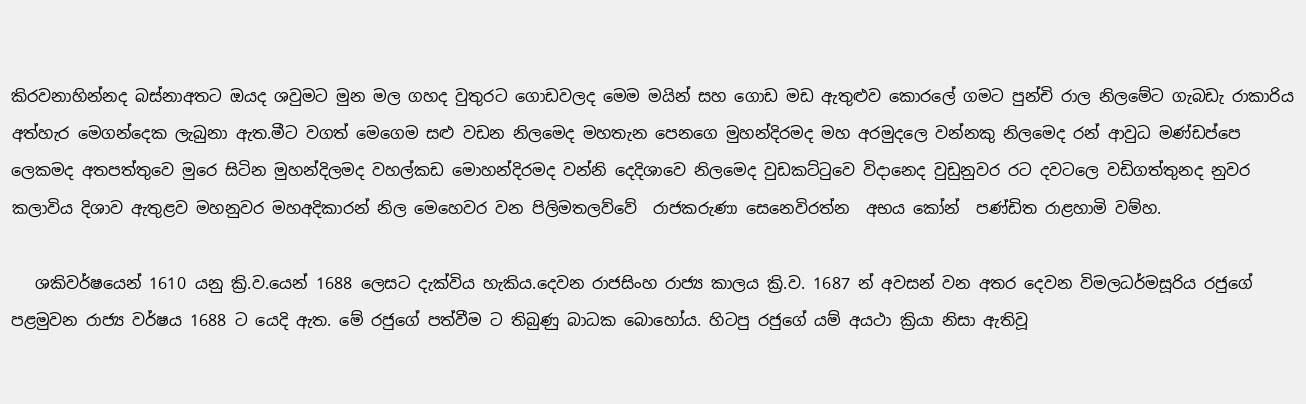කිරවනාහින්නද බස්නාඅතට ඔයද ශවුමට මුන මල ගහද වුතුරට ගොඩවලද මෙම මයින් සහ ගොඩ මඩ ඇතුළුව කොරලේ ගමට පුන්චි රාල නිලමේට ගැබඩැ රාකාරිය අත්හැර මෙගන්දෙක ලැබුනා ඇත.මීට වගත් මෙගෙම සළු වඩන නිලමෙද මහතැන පෙනගෙ මුහන්දිරමද මහ අරමුදලෙ වන්නකු නිලමෙද රන් ආවුධ මණ්ඩප්පෙ ලෙකමද අතපත්තුවෙ මුරෙ සිටින මුහන්දිලමද වහල්කඩ මොහන්දිරමද වන්නි දෙදිශාවෙ නිලමෙද වුඩකට්ටුවෙ විදානෙද වුඩුනුවර රට දවටලෙ වඩිගත්තුනද නුවර කලාවිය දිශාව ඇතුළව මහනුවර මහඅදිකාරන් නිල මෙහෙවර වන පිලිමතලව්වේ  රාජකරුණා සෙනෙවිරත්න  අභය කෝන්  පණ්ඩිත රාළහාමි වම්හ.

   ශකිවර්ෂයෙන් 1610 යනු ක්‍රි.ව.යෙන් 1688 ලෙසට දැක්විය හැකිය.දෙවන රාජසිංහ රාජ්‍ය කාලය ක්‍රි.ව. 1687 න් අවසන් වන අතර දෙවන විමලධර්මසූරිය රජුගේ පළමුවන රාජ්‍ය වර්ෂය 1688 ට යෙදි ඇත. මේ රජුගේ පත්වීම ට තිබුණු බාධක බොහෝය. හිටපු රජුගේ යම් අයථා ක්‍රියා නිසා ඇතිවූ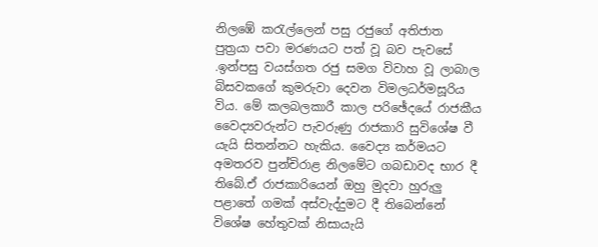නිලඹේ කරැල්ලෙන් පසු රජුගේ අතිජාත පුත්‍රයා පවා මරණයට පත් වූ බව පැවසේ .ඉන්පසු වයස්ගත රජු සමග විවාහ වූ ලාබාල බිසවකගේ කුමරුවා දෙවන විමලධර්මසූරිය විය. මේ කලබලකාරී කාල පරිඡේදයේ රාජකීය වෛද්‍යවරුන්ට පැවරුණු රාජකාරි සුවිශේෂ වී යැයි සිතන්නට හැකිය. වෛද්‍ය කර්මයට අමතරව පුන්චිරාළ නිලමේට ගබඩාවද භාර දී තිබේ.ඒ රාජකාරියෙන් ඔහු මුදවා හුරුලු පළාතේ ගමක් අස්වැද්දුමට දී තිබෙන්නේ විශේෂ හේතුවක් නිසායැයි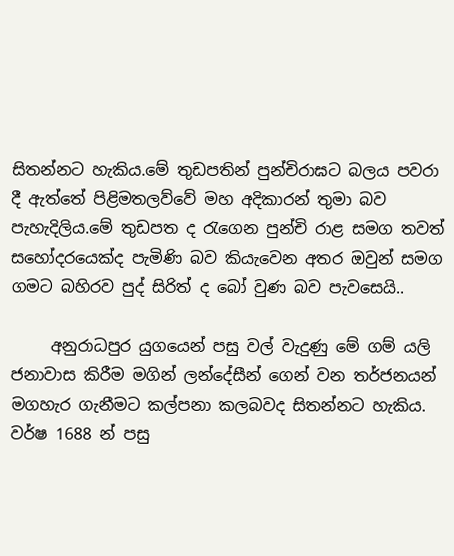සිතන්නට හැකිය.මේ තුඩපතින් පුන්චිරාඝට බලය පවරා දී ඇත්තේ පිළිමතලව්වේ මහ අදිකාරන් තුමා බව පැහැදිලිය.මේ තුඩපත ද රැගෙන පුන්චි රාළ සමග තවත් සහෝදරයෙක්ද පැමිණි බව කියැවෙන අතර ඔවුන් සමග ගමට බහිරව පුද් සිරිත් ද බෝ වුණ බව පැවසෙයි..

     අනුරාධපුර යුගයෙන් පසු වල් වැදුණු මේ ගම් යලි ජනාවාස කිරීම මගින් ලන්දේසීන් ගෙන් වන තර්ජනයන් මගහැර ගැනීමට කල්පනා කලබවද සිතන්නට හැකිය. වර්ෂ 1688 න් පසු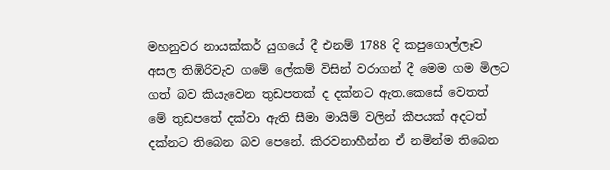මහනුවර නායක්කර් යුගයේ දී එනම් 1788 දි කපුගොල්ලෑව අසල තිඹිරිවැව ගමේ ලේකම් විසින් වරාගන් දී මෙම ගම මිලට ගත් බව කියැවෙන තුඩපතක් ද දක්නට ඇත.කෙසේ වෙතත් මේ තුඩපතේ දක්වා ඇති සීමා මායිම් වලින් කීපයක් අදටත් දක්නට තිබෙන බව පෙනේ. කිරවනාහීන්න ඒ නමින්ම තිබෙන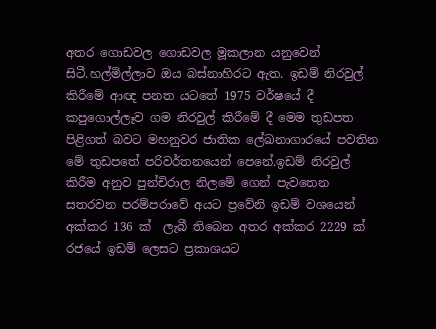අතර ගොඩවල ගොඩවල මූකලාන යනුවෙන් සිටී.හල්මිල්ලාව ඔය බස්නාහිරට ඇත. ඉඩම් නිරවුල් කිරීමේ ආඥ පනත යටතේ 1975 වර්ෂයේ දී කපුගොල්ලෑව ගම නිරවුල් කිරීමේ දී මෙම තුඩපත පිළිගත් බවට මහනුවර ජාතික ලේඛනාගාරයේ පවතින මේ තුඩපතේ පරිවර්තනයෙන් පෙනේ.ඉඩම් නිරවුල් කිරීම අනුව පුන්චිරාල නිලමේ ගෙන් පැවතෙන සතරවන පරම්පරාවේ අයට ප්‍රවේනි ඉඩම් වශයෙන් අක්කර 136 ක්  ලැබී තිබෙන අතර අක්කර 2229 ක් රජයේ ඉඩම් ලෙසට ප්‍රකාශයට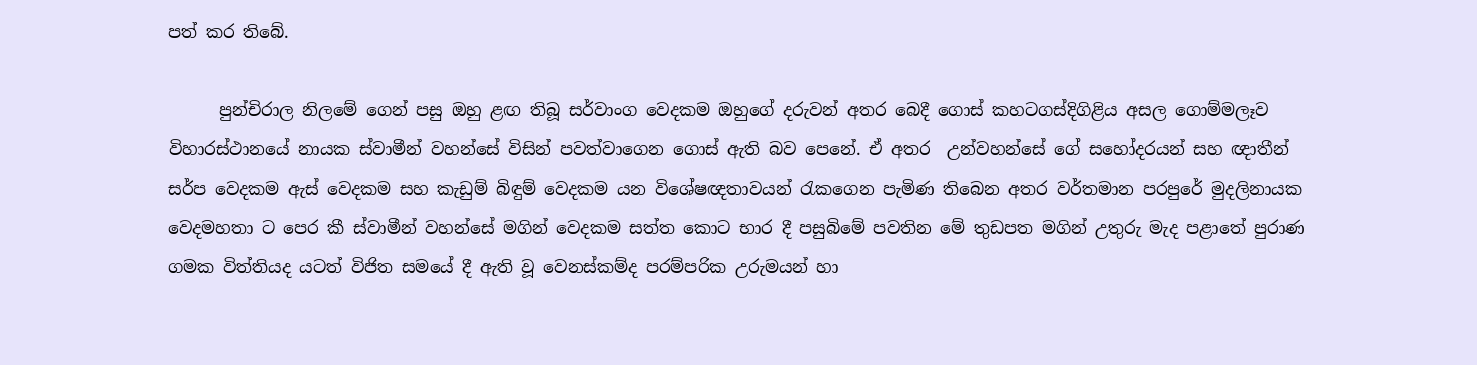පත් කර තිබේ.

      පුන්චිරාල නිලමේ ගෙන් පසු ඔහු ළඟ තිබූ සර්වාංග වෙදකම ඔහුගේ දරුවන් අතර බෙදී ගොස් කහටගස්දිගිළිය අසල ගොම්මලෑව විහාරස්ථානයේ නායක ස්වාමීන් වහන්සේ විසින් පවත්වාගෙන ගොස් ඇති බව පෙනේ. ඒ අතර  උන්වහන්සේ ගේ සහෝදරයන් සහ ඥාතීන් සර්ප වෙදකම ඇස් වෙදකම සහ කැඩුම් බිඳුම් වෙදකම යන විශේෂඥතාවයන් රැකගෙන පැමිණ තිබෙන අතර වර්තමාන පරපුරේ මුදලිනායක වෙදමහතා ට පෙර කී ස්වාමීන් වහන්සේ මගින් වෙදකම සත්ත කොට භාර දී පසුබිමේ පවතින මේ තුඩපත මගින් උතුරු මැද පළාතේ පුරාණ ගමක විත්තියද යටත් විජිත සමයේ දී ඇති වූ වෙනස්කම්ද පරම්පරික උරුමයන් හා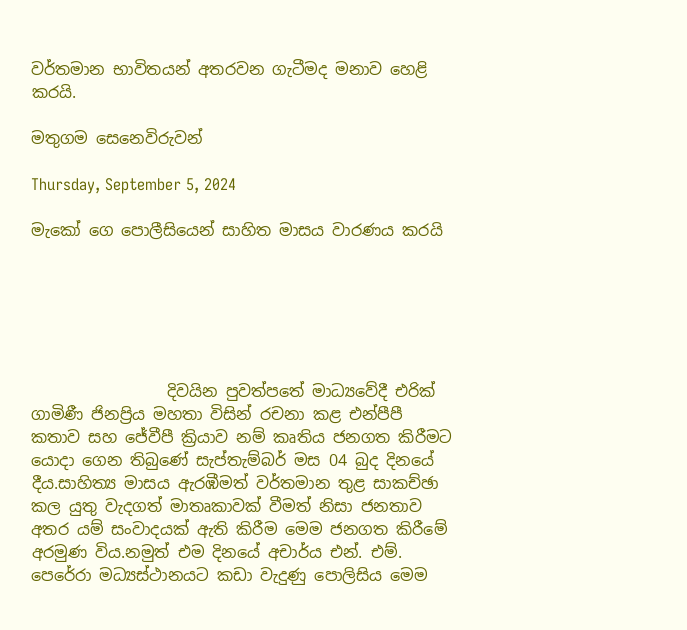වර්තමාන භාවිතයන් අතරවන ගැටීමද මනාව හෙළි කරයි.

මතුගම සෙනෙවිරුවන්

Thursday, September 5, 2024

මැකෝ ගෙ පොලීසියෙන් සාහිත මාසය වාරණය කරයි






                 දිවයින පුවත්පතේ මාධ්‍යවේදී එරික් ගාමිණී ජිනප්‍රිය මහතා විසින් රචනා කළ එන්පීපී කතාව සහ ජේවීපී ක්‍රියාව නම් කෘතිය ජනගත කිරීමට යොදා ගෙන තිබුණේ සැප්තැම්බර් මස 04 බුද දිනයේ දීය.සාහිත්‍ය මාසය ඇරඹීමත් වර්තමාන තුළ සාකච්ඡා කල යුතු වැදගත් මාතෘකාවක් වීමත් නිසා ජනතාව අතර යම් සංවාදයක් ඇති කිරීම මෙම ජනගත කිරීමේ අරමුණ විය.නමුත් එම දිනයේ අචාර්ය එන්. එම්. පෙරේරා මධ්‍යස්ථානයට කඩා වැදුණු පොලිසිය මෙම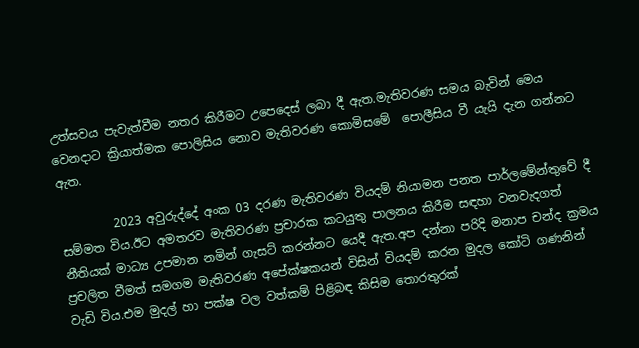උත්සවය පැවැත්වීම නතර කිරීමට උපෙදෙස් ලබා දී ඇත.මැතිවරණ සමය බැවින් මෙය වෙනදාට ක්‍රියාත්මක පොලිසිය නොව මැතිවරණ කොමිසමේ  පොලීසිය වී යැයි දැන ගන්නට ඇත.

         2023 අවුරුද්දේ අංක 03 දරණ මැතිවරණ වියදම් නියාමන පනත පාර්ලමේන්තුවේ දී සම්මත විය.ඊට අමතරව මැතිවරණ ප්‍රචාරක කටයුතු පාලනය කිරීම සඳහා වනවැදගත් නීතියක් මාධ්‍ය උපමාන නමින් ගැසට් කරන්නට යෙදී ඇත.අප දන්නා පරිදි මනාප චන්ද ක්‍රමය ප්‍රචලිත වීමත් සමගම මැතිවරණ අපේක්ෂකයන් විසින් වියදම් කරන මුදල කෝටි ගණනින් වැඩි විය.එම මුදල් හා පක්ෂ වල වත්කම් පිළිබඳ කිසිම තොරතුරක්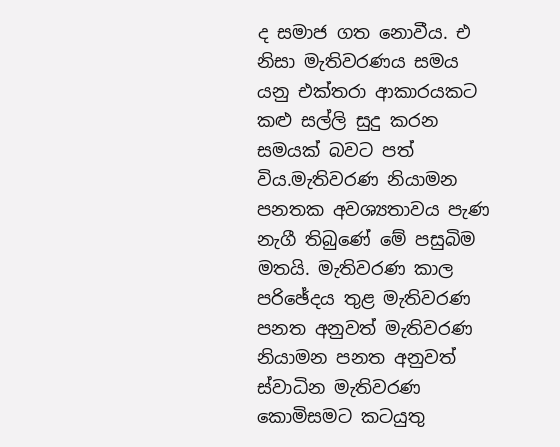ද සමාජ ගත නොවීය. එ නිසා මැතිවරණය සමය යනු එක්තරා ආකාරයකට කළු සල්ලි සුදු කරන සමයක් බවට පත් විය.මැතිවරණ නියාමන පනතක අවශ්‍යතාවය පැණ නැගී තිබුණේ මේ පසුබිම මතයි. මැතිවරණ කාල පරිඡේදය තුළ මැතිවරණ පනත අනුවත් මැතිවරණ නියාමන පනත අනුවත් ස්වාධින මැතිවරණ කොමිසමට කටයුතු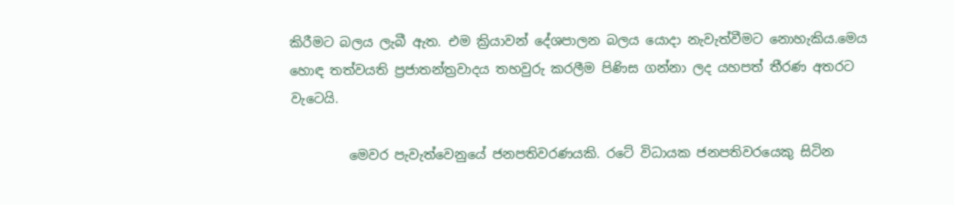කිරීමට බලය ලැබී ඇත. එම ක්‍රියාවන් දේශපාලන බලය යොදා නැවැත්වීමට නොහැකිය.මෙය හොඳ තත්වයති ප්‍රජාතන්ත්‍රවාදය තහවුරු කරලීම පිණිස ගන්නා ලද යහපත් තීරණ අතරට වැටෙයි.

         මෙවර පැවැත්වෙනුයේ ජනපතිවරණයකි. රටේ විධායක ජනපතිවරයෙකු සිටින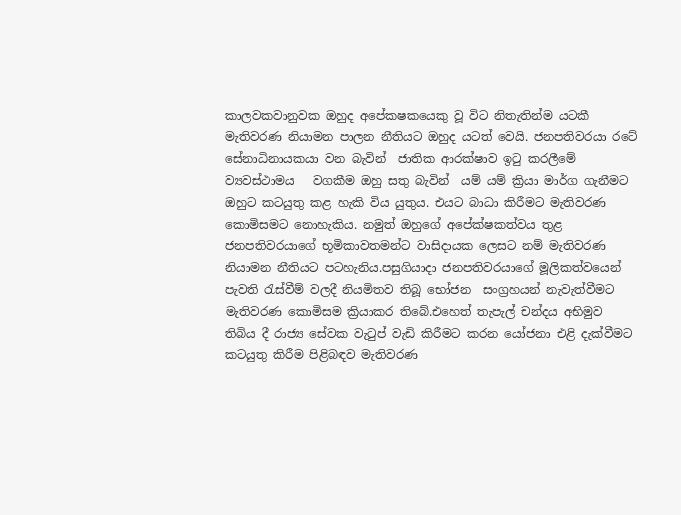කාලවකවානුවක ඔහුද අපේකෂකයෙකු වූ විට නිතැතින්ම යටකී මැතිවරණ නියාමන පාලන නීතියට ඔහුද යටත් වෙයි. ජනපතිවරයා රටේ සේනාධිනායකයා වන බැවින්  ජාතික ආරක්ෂාව ඉටු කරලීමේ ව්‍යවස්ථාමය   වගකීම ඔහු සතු බැවින්  යම් යම් ක්‍රියා මාර්ග ගැනීමට ඔහුට කටයුතු කළ හැකි විය යුතුය. එයට බාධා කිරීමට මැතිවරණ කොමිසමට නොහැකිය. නමුත් ඔහුගේ අපේක්ෂකත්වය තුළ ජනපතිවරයාගේ භූමිකාවතමන්ට වාසිදායක ලෙසට නම් මැතිවරණ නියාමන නීතියට පටහැනිය.පසුගියාදා ජනපතිවරයාගේ මූලිකත්වයෙන් පැවති රැස්වීම් වලදී නියමිතව තිබූ භෝජන  සංග්‍රහයන් නැවැත්වීමට මැතිවරණ කොමිසම ක්‍රියාකර තිබේ.එහෙත් තැපැල් චන්දය අභිමුව තිබිය දී රාජ්‍ය සේවක වැටුප් වැඩි කිරීමට කරන යෝජනා එළි දැක්වීමට කටයුතු කිරීම පිළිබඳව මැතිවරණ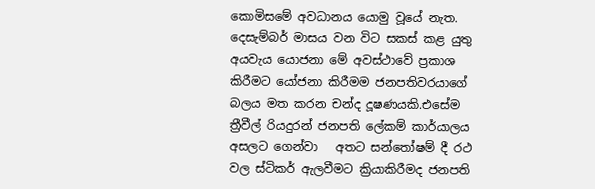කොමිසමේ අවධානය යොමු වූයේ නැත. දෙසැම්බර් මාසය වන විට සකස් කළ යුතු අයවැය යොජනා මේ අවස්ථාවේ ප්‍රකාශ කිරීමට යෝජනා කිරීමම ජනපතිවරයාගේ බලය මත කරන චන්ද දූෂණයකි.එසේම ත්‍රීවීල් රියදුරන් ජනපති ලේකම් කාර්යාලය අසලට ගෙන්වා   අතට සන්තෝෂම් දී රථ වල ස්ටිකර් ඇලවීමට ක්‍රියාකිරීමද ජනපති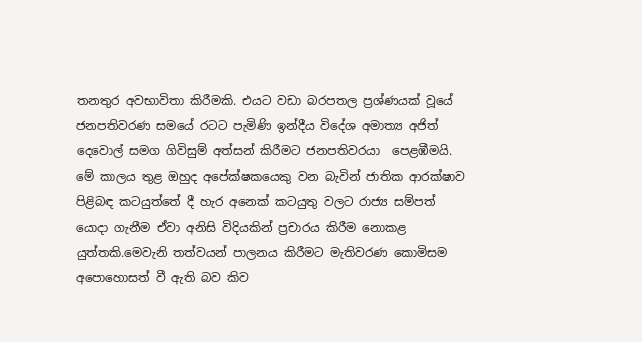තනතුර අවභාවිතා කිරීමකි. එයට වඩා බරපතල ප්‍රශ්ණයක් වූයේ ජනපතිවරණ සමයේ රටට පැමිණි ඉන්දීය විදේශ අමාත්‍ය අජිත් දෙවොල් සමග ගිවිසුම් අත්සන් කිරීමට ජනපතිවරයා  පෙළඹීමයි. මේ කාලය තුළ ඔහුද අපේක්ෂකයෙකු වන බැවින් ජාතික ආරක්ෂාව පිළිබඳ කටයුත්තේ දී හැර අනෙක් කටයුතු වලට රාජ්‍ය සම්පත් යොදා ගැනීම ඒවා අනිසි විදියකින් ප්‍රචාරය කිරීම නොකළ යුත්තකි.මෙවැනි තත්වයන් පාලනය කිරීමට මැතිවරණ කොමිසම අපොහොසත් වී ඇති බව කිව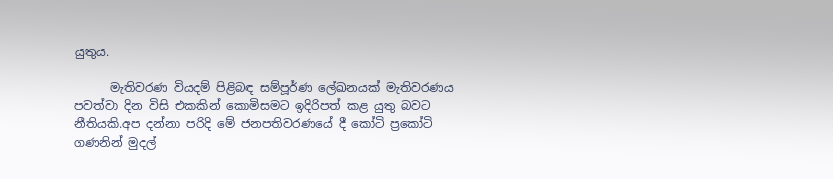යුතුය.

      මැතිවරණ වියදම් පිළිබඳ සම්පූර්ණ ලේඛනයක් මැතිවරණය පවත්වා දින විසි එකකින් කොමිසමට ඉදිරිපත් කළ යුතු බවට නීතියකි.අප දන්නා පරිදි මේ ජනපතිවරණයේ දී කෝටි ප්‍රකෝටි ගණනින් මුදල්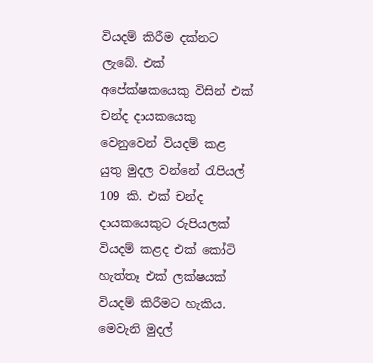වියදම් කිරීම දක්නට ලැබේ. එක් අපේක්ෂකයෙකු විසින් එක් චන්ද දායකයෙකු වෙනුවෙන් වියදම් කළ යුතු මුදල වන්නේ රැපියල් 109 කි. එක් චන්ද දායකයෙකුට රුපියලක් වියදම් කළද එක් කෝටි හැත්තෑ එක් ලක්ෂයක් වියදම් කිරීමට හැකිය. මෙවැනි මුදල්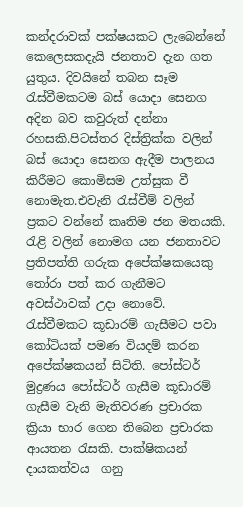කන්දරාවක් පක්ෂයකට ලැබෙන්නේ කෙලෙසකදැයි ජනතාව දැන ගත යුතුය. දිවයිනේ තබන සෑම රැස්වීමකටම බස් යොදා සෙනග අදින බව කවුරුත් දන්නා රහසකි.පිටස්තර දිස්ත්‍රික්ක වලින් බස් යොදා සෙනග ඇදීම පාලනය කිරීමට කොමිසම උත්සුක වී නොමැත.එවැනි රැස්වීම් වලින් ප්‍රකට වන්නේ කෘතිම ජන මතයකි. රැළි වලින් නොමග යන ජනතාවට ප්‍රතිපත්ති ගරුක අපේක්ෂකයෙකු තෝරා පත් කර ගැනීමට අවස්ථාවක් උදා නොවේ. රැස්වීමකට කූඩාරම් ගැසීමට පවා කෝටියක් පමණ වියදම් කරන අපේක්ෂකයන් සිටිති. පෝස්ටර් මුද්‍රණය පෝස්ටර් ගැසීම කූඩාරම් ගැසීම වැනි මැතිවරණ ප්‍රචාරක ක්‍රියා භාර ගෙන තිබෙන ප්‍රචාරක ආයතන රැසකි. පාක්ෂිකයන් දායකත්වය  ගනු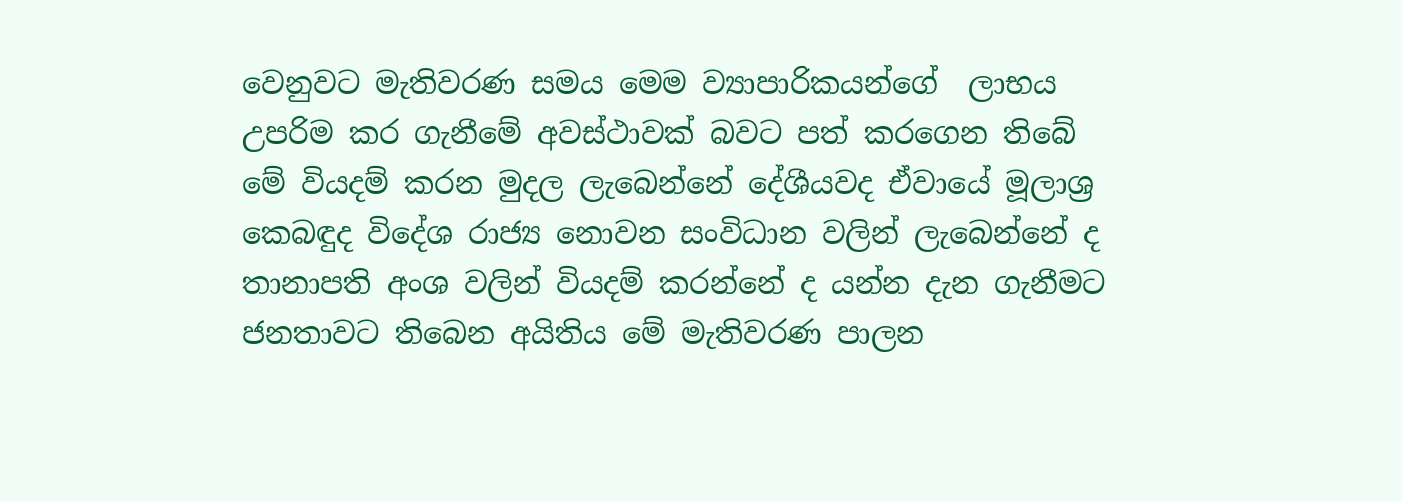වෙනුවට මැතිවරණ සමය මෙම ව්‍යාපාරිකයන්ගේ  ලාභය උපරිම කර ගැනීමේ අවස්ථාවක් බවට පත් කරගෙන තිබේ  මේ වියදම් කරන මුදල ලැබෙන්නේ දේශීයවද ඒවායේ මූලාශ්‍ර කෙබඳුද විදේශ රාජ්‍ය නොවන සංවිධාන වලින් ලැබෙන්නේ ද තානාපති අංශ වලින් වියදම් කරන්නේ ද යන්න දැන ගැනීමට ජනතාවට තිබෙන අයිතිය මේ මැතිවරණ පාලන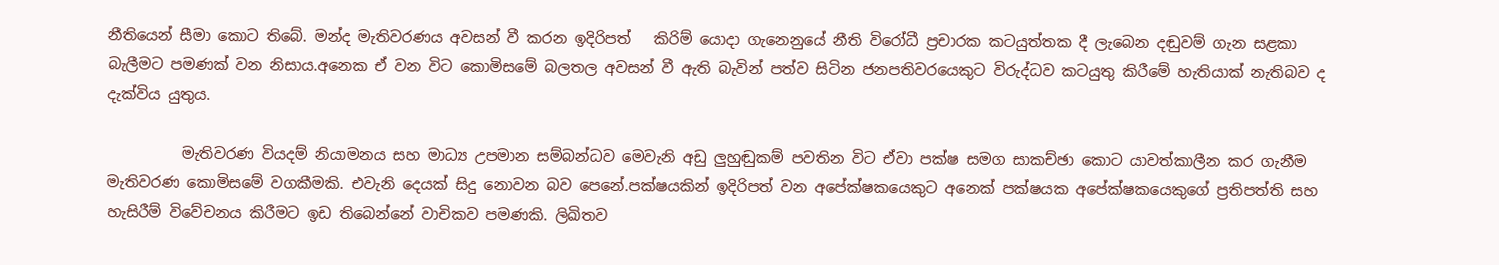නීතියෙන් සීමා කොට තිබේ. මන්ද මැතිවරණය අවසන් වී කරන ඉදිරිපත්   කිරිම් යොදා ගැනෙනුයේ නීති විරෝධී ප්‍රචාරක කටයුත්තක දී ලැබෙන දඬුවම් ගැන සළකා බැලීමට පමණක් වන නිසාය.අනෙක ඒ වන විට කොමිසමේ බලතල අවසන් වී ඇති බැවින් පත්ව සිටින ජනපතිවරයෙකුට විරුද්ධව කටයුතු කිරීමේ හැතියාක් නැතිබව ද දැක්විය යුතුය.

          මැතිවරණ වියදම් නියාමනය සහ මාධ්‍ය උපමාන සම්බන්ධව මෙවැනි අඩු ලුහුඬුකම් පවතින විට ඒවා පක්ෂ සමග සාකච්ඡා කොට යාවත්කාලීන කර ගැනීම මැතිවරණ කොමිසමේ වගකීමකි. එවැනි දෙයක් සිදු නොවන බව පෙනේ.පක්ෂයකින් ඉදිරිපත් වන අපේක්ෂකයෙකුට අනෙක් පක්ෂයක අපේක්ෂකයෙකුගේ ප්‍රතිපත්ති සහ හැසිරීම් විවේචනය කිරීමට ඉඩ තිබෙන්නේ වාචිකව පමණකි. ලිඛිතව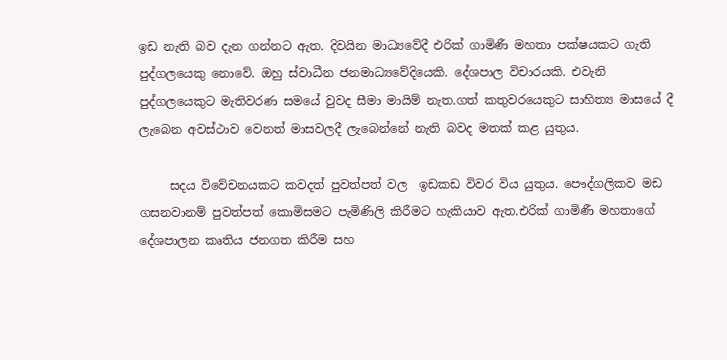ඉඩ නැති බව දැන ගන්නට ඇත. දිවයින මාධ්‍යවේදී එරික් ගාමිණී මහතා පක්ෂයකට ගැති පුද්ගලයෙකු නොවේ. ඔහු ස්වාධීන ජනමාධ්‍යවේදියෙකි. දේශපාල විචාරයකි. එවැනි පුද්ගලයෙකුට මැතිවරණ සමයේ වුවද සීමා මායිම් නැත.ගත් කතුවරයෙකුට සාහිත්‍ය මාසයේ දී ලැබෙන අවස්ථාව වෙනත් මාසවලදී ලැබෙන්නේ නැති බවද මතක් කළ යුතුය.

     සදය විවේචනයකට කවදත් පුවත්පත් වල  ඉඩකඩ විවර විය යුතුය. පෞද්ගලිකව මඩ ගසනවානම් පුවත්පත් කොමිසමට පැමිණිලි කිරීමට හැකියාව ඇත.එරික් ගාමිණී මහතාගේ දේශපාලන කෘතිය ජනගත කිරීම සහ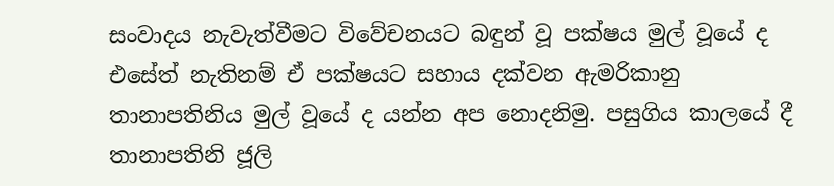සංවාදය නැවැත්වීමට විවේචනයට බඳුන් වූ පක්ෂය මුල් වූයේ ද එසේත් නැතිනම් ඒ පක්ෂයට සහාය දක්වන ඇමරිකානු තානාපතිනිය මුල් වූයේ ද යන්න අප නොදනිමු. පසුගිය කාලයේ දී තානාපතිනි ජූලි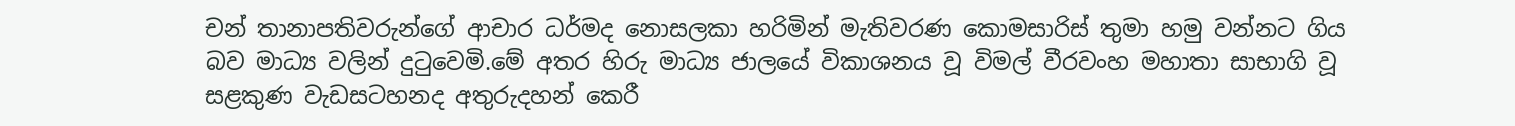චන් තානාපතිවරුන්ගේ ආචාර ධර්මද නොසලකා හරිමින් මැතිවරණ කොමසාරිස් තුමා හමු වන්නට ගිය බව මාධ්‍ය වලින් දුටුවෙමි.මේ අතර හිරු මාධ්‍ය ජාලයේ විකාශනය වූ විමල් වීරවංහ මහාතා සාභාගි වූ සළකුණ වැඩසටහනද අතුරුදහන් කෙරී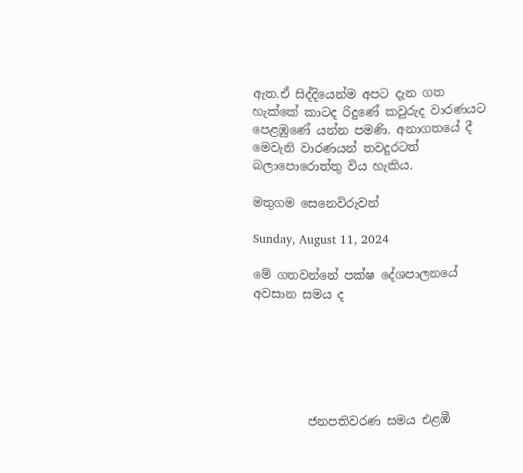ඇත.ඒ සිද්දියෙන්ම අපට දැන ගත හැක්කේ කාටද රිදුණේ කවුරුද වාරණයට පෙළඹුණේ යන්න පමණි. අනාගතයේ දී මෙවැනි වාරණයන් තවදුරටත් බලාපොරොත්තු විය හැකිය.

මතුගම සෙනෙවිරුවන්

Sunday, August 11, 2024

මේ ගතවන්නේ පක්ෂ දේශපාලනයේ අවසාන සමය ද






         ජනපතිවරණ සමය එළඹී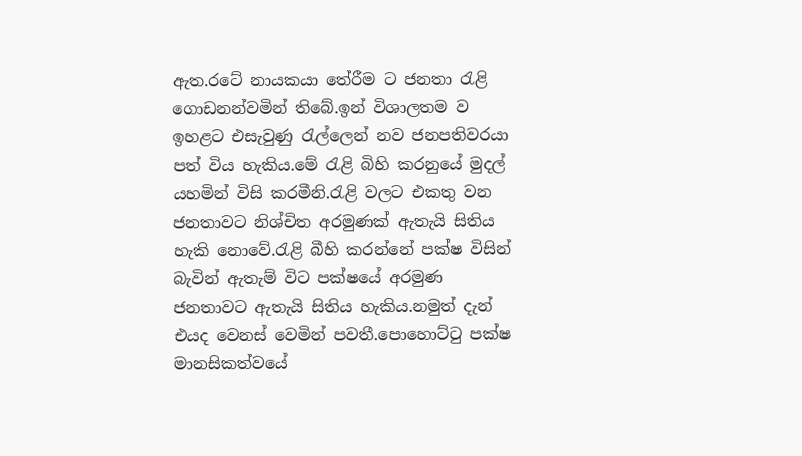ඇත.රටේ නායකයා තේරීම ට ජනතා රැළි ගොඩනන්වමින් තිබේ.ඉන් විශාලතම ව ඉහළට එසැවුණු රැල්ලෙන් නව ජනපතිවරයා පත් විය හැකිය.මේ රැළි බිහි කරනුයේ මුදල් යහමින් විසි කරමීනි.රැළි වලට එකතු වන ජනතාවට නිශ්චිත අරමුණක් ඇතැයි සිතිය හැකි නොවේ.රැළි බීහි කරන්නේ පක්ෂ විසින් බැවින් ඇතැම් විට පක්ෂයේ අරමුණ ජනතාවට ඇතැයි සිතිය හැකිය.නමුත් දැන් එයද වෙනස් වෙමින් පවතී.පොහොට්ටු පක්ෂ මානසිකත්වයේ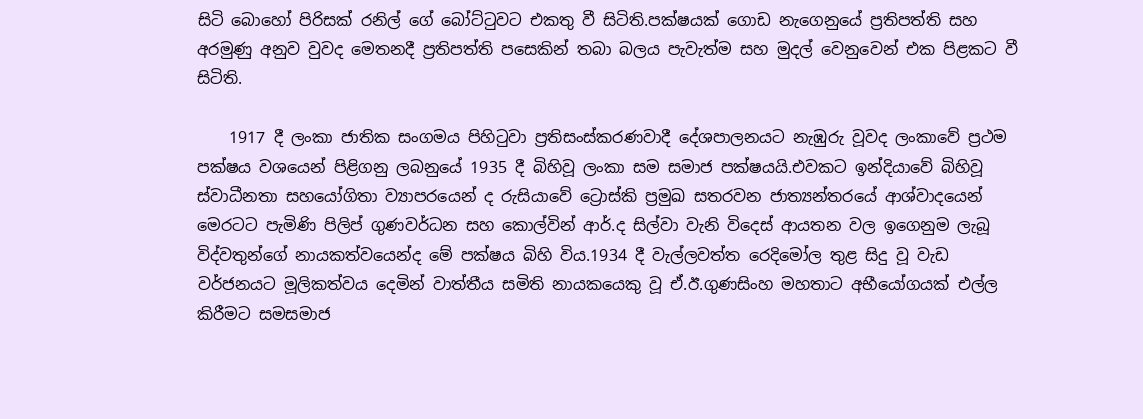සිටි බොහෝ පිරිසක් රනිල් ගේ බෝට්ටුවට එකතු වී සිටිති.පක්ෂයක් ගොඩ නැගෙනුයේ ප්‍රතිපත්ති සහ අරමුණු අනුව වුවද මෙතනදී ප්‍රතිපත්ති පසෙකින් තබා බලය පැවැත්ම සහ මුදල් වෙනුවෙන් එක පිළකට වී සිටිති.

    1917 දී ලංකා ජාතික සංගමය පිහිටුවා ප්‍රතිසංස්කරණවාදී දේශපාලනයට නැඹුරු වූවද ලංකාවේ ප්‍රථම පක්ෂය වශයෙන් පිළිගනු ලබනුයේ 1935 දී බිහිවූ ලංකා සම සමාජ පක්ෂයයි.එවකට ඉන්දියාවේ බිහිවූ ස්වාධීනතා සහයෝගිතා ව්‍යාපරයෙන් ද රුසියාවේ ට්‍රොස්කි ප්‍රමුඛ සතරවන ජාත්‍යන්තරයේ ආශ්වාදයෙන් මෙරටට පැමිණි පිලිප් ගුණවර්ධන සහ කොල්වින් ආර්.ද සිල්වා වැනි විදෙස් ආයතන වල ඉගෙනුම ලැබූ විද්වතුන්ගේ නායකත්වයෙන්ද මේ පක්ෂය බිහි විය.1934 දී වැල්ලවත්ත රෙදිමෝල තුළ සිදු වූ වැඩ වර්ජනයට මූලිකත්වය දෙමින් වාත්තීය සමිති නායකයෙකු වූ ඒ.ඊ.ගුණසිංහ මහතාට අභීයෝගයක් එල්ල කිරීමට සමසමාජ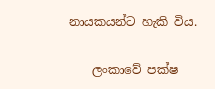නායකයන්ට හැකි විය.

    ලංකාවේ පක්ෂ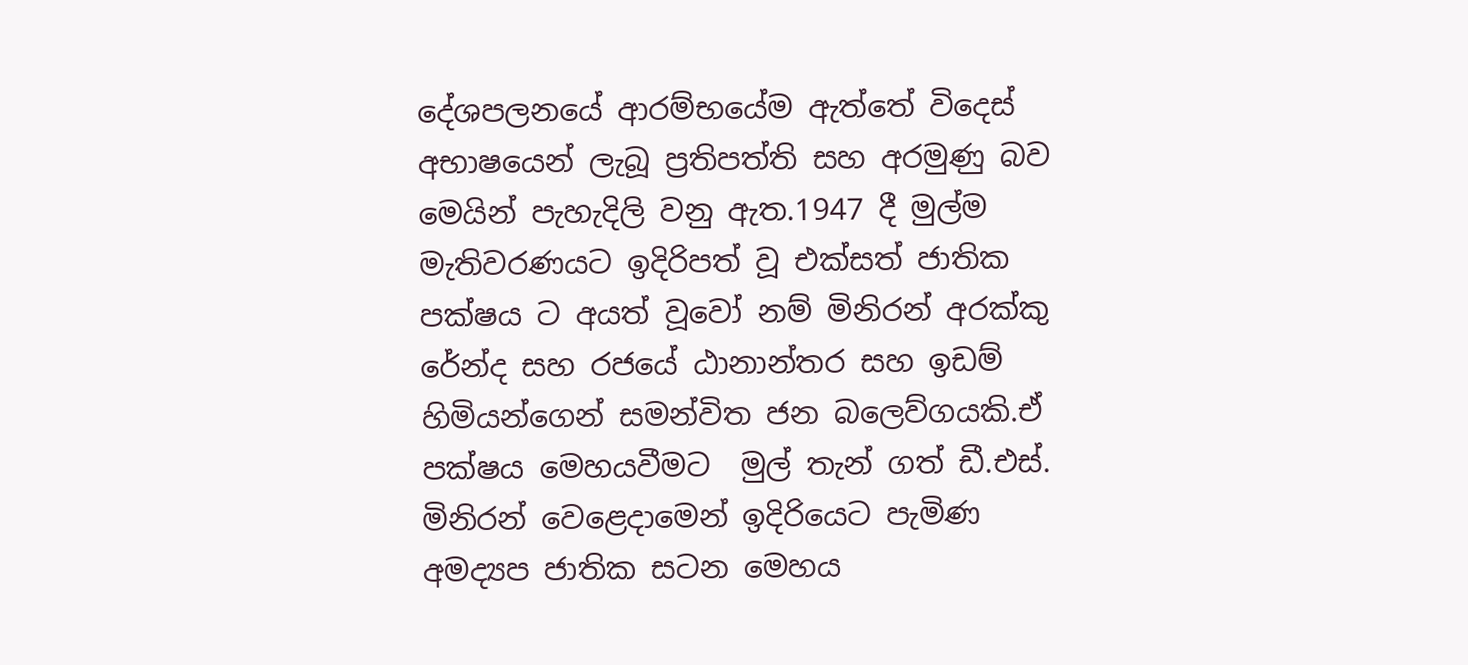දේශපලනයේ ආරම්භයේම ඇත්තේ විදෙස් අභාෂයෙන් ලැබූ ප්‍රතිපත්ති සහ අරමුණු බව මෙයින් පැහැදිලි වනු ඇත.1947 දී මුල්ම මැතිවරණයට ඉදිරිපත් වූ එක්සත් ජාතික පක්ෂය ට අයත් වූවෝ නම් මිනිරන් අරක්කු රේන්ද සහ රජයේ ඨානාන්තර සහ ඉඩම් හිමියන්ගෙන් සමන්විත ජන බල‌ෙව්ගයකි.ඒ පක්ෂය මෙහයවීමට  මුල් තැන් ගත් ඩී.එස්. මිනිරන් වෙළෙදාමෙන් ඉදිරියෙට පැමිණ අමද්‍යප ජාතික සටන මෙහය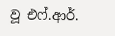වූ එෆ්.ආර්.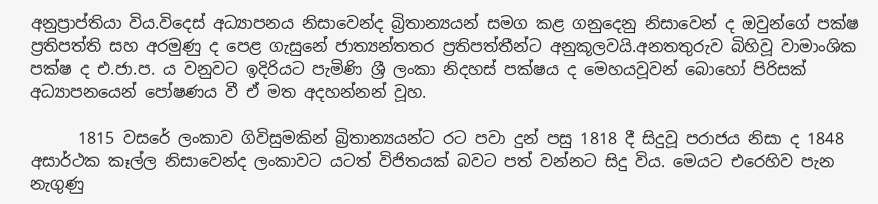අනුප්‍රාප්තියා විය.විදෙස් අධ්‍යාපනය නිසාවෙන්ද බ්‍රිතාන්‍යයන් සමග කළ ගනුදෙනු නිසාවෙන් ද ඔවුන්ගේ පක්ෂ ප්‍රතිපත්ති සහ අරමුණු ද පෙළ ගැසුනේ ජාත්‍යන්තතර ප්‍රතිපත්තීන්ට අනුකූලවයි.අනතතුරුව බිහිවූ වාමාංශික පක්ෂ ද එ.ජා.ප. ය වනුවට ඉදිරියට පැමිණි ශ්‍රී ලංකා නිදහස් පක්ෂය ද මෙහයවූවන් බොහෝ පිරිසක් අධ්‍යාපනයෙන් පෝෂණය වී ඒ මත අදහන්නන් වූහ.

      1815 වසරේ ලංකාව ගිවිසුමකින් බ්‍රිතාන්‍යයන්ට රට පවා දුන් පසු 1818 දී සිදුවූ පරාජය නිසා ද 1848 අසාර්ථක කෑල්ල නිසාවෙන්ද ලංකාවට යටත් විජිතයක් බවට පත් වන්නට සිදු විය. මෙයට එරෙහිව පැන නැගුණු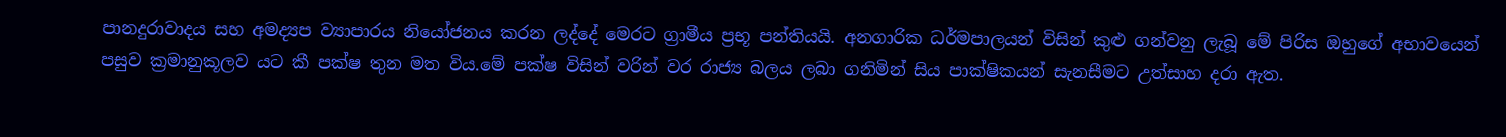පානදුරාවාදය සහ අමද්‍යප ව්‍යාපාරය නියෝජනය කරන ලද්දේ මෙරට ග්‍රාමීය ප්‍රභූ පන්තියයි. අනගාරික ධර්මපාලයන් විසින් කුළු ගන්වනු ලැබූ මේ පිරිස ඔහුගේ අභාවයෙන් පසුව ක්‍රමානුකූලව යට කී පක්ෂ තුන මත විය.මේ පක්ෂ විසින් වරින් වර රාජ්‍ය බලය ලබා ගනිමින් සිය පාක්ෂිකයන් සැනසීමට උත්සාහ දරා ඇත.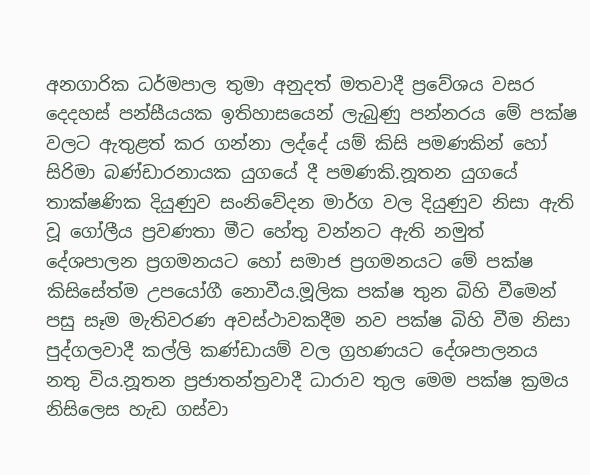අනගාරික ධර්මපාල තුමා අනුදත් මතවාදී ප්‍රවේශය වසර දෙදහස් පන්සීයයක ඉතිහාසයෙන් ලැබුණු පන්නරය මේ පක්ෂ වලට ඇතුළත් කර ගන්නා ලද්දේ යම් කිසි පමණකින් හෝ සිරිමා බණ්ඩාරනායක යුගයේ දී පමණකි.නූතන යුගයේ තාක්ෂණික දියුණුව සංනිවේදන මාර්ග වල දියුණුව නිසා ඇති වූ ගෝලීය ප්‍රවණතා මීට හේතු වන්නට ඇති නමුත් දේශපාලන ප්‍රගමනයට හෝ සමාජ ප්‍රගමනයට මේ පක්ෂ කිසිසේත්ම උපයෝගී නොවීය.මූලික පක්ෂ තුන බිහි වීමෙන් පසු සෑම මැතිවරණ අවස්ථාවකදීම නව පක්ෂ බිහි වීම නිසා පුද්ගලවාදී කල්ලි කණ්ඩායම් වල ග්‍රහණයට දේශපාලනය නතු විය.නූතන ප්‍රජාතන්ත්‍රවාදී ධාරාව තුල මෙම පක්ෂ ක්‍රමය නිසිලෙස හැඩ ගස්වා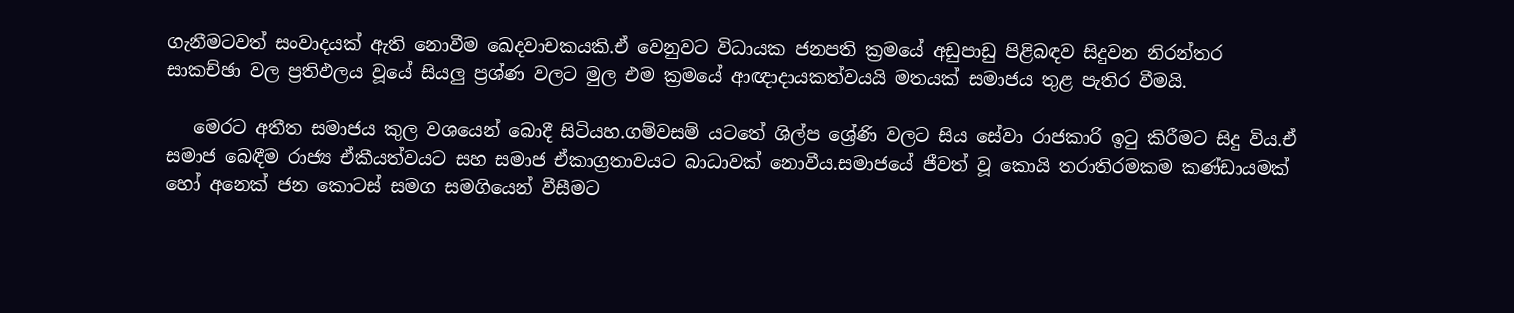ගැනීමටවත් සංවාදයක් ඇති නොවීම ඛෙදවාචකයකි.ඒ වෙනුවට විධායක ජනපති ක්‍රමයේ අඩුපාඩු පිළිබඳව සිදුවන නිරන්තර සාකච්ඡා වල ප්‍රතිඵලය වූයේ සියලු ප්‍රශ්ණ වලට මුල එම ක්‍රමයේ ආඥාදායකත්වයයි මතයක් සමාජය තුළ පැතිර වීමයි.

   මෙරට අතීත සමාජය කුල වශයෙන් බොදී සිටියහ.ගම්වසම් යටතේ ශිල්ප ශ්‍රේණි වලට සිය සේවා රාජකාරි ඉටු කිරීමට සිදු විය.ඒ සමාජ බෙඳීම රාජ්‍ය ඒකීයත්වයට සහ සමාජ ඒකාග්‍රතාවයට බාධාවක් නොවීය.සමාජයේ ජීවත් වූ කොයි තරාතිරමකම කණ්ඩායමක් හෝ අනෙක් ජන කොටස් සමග සමගියෙන් වීසීමට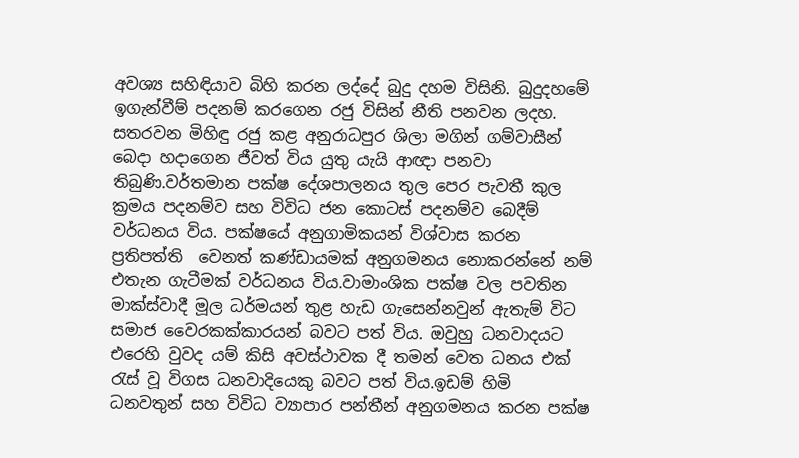අවශ්‍ය සහිඳියාව බිහි කරන ලද්දේ බුදු දහම විසිනි. බුදුදහමේ ඉගැන්වීම් පදනම් කරගෙන රජු විසින් නීති පනවන ලදහ. සතරවන මිහිඳු රජු කළ අනුරාධපුර ශිලා මගින් ගම්වාසීන් බෙදා හදාගෙන ජීවත් විය යුතු යැයි ආඥා පනවා තිබුණි.වර්තමාන පක්ෂ දේශපාලනය තුල පෙර පැවතී කුල ක්‍රමය පදනම්ව සහ විවිධ ජන කොටස් පදනම්ව බෙදීම් වර්ධනය විය. පක්ෂයේ අනුගාමිකයන් විශ්වාස කරන ප්‍රතිපත්ති  වෙනත් කණ්ඩායමක් අනුගමනය නොකරන්නේ නම් එතැන ගැටීමක් වර්ධනය විය.වාමාංශික පක්ෂ වල පවතින මාක්ස්වාදී මූල ධර්මයන් තුළ හැඩ ගැ‌සෙන්නවුන් ඇතැම් විට සමාජ වෛරකක්කාරයන් බවට පත් විය. ඔවුහු ධනවාදයට එරෙහි වුවද යම් කිසි අවස්ථාවක දී තමන් වෙත ධනය එක් රැස් වූ විගස ධනවාදියෙකු බවට පත් විය.ඉඩම් හිමි ධනවතුන් සහ විවිධ ව්‍යාපාර පන්තීන් අනුගමනය කරන පක්ෂ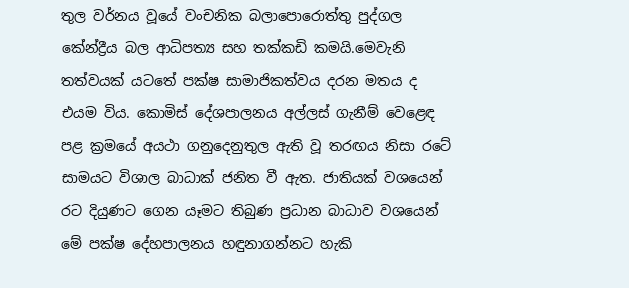තුල වර්නය වූයේ වංචනික බලාපොරොත්තු පුද්ගල කේන්ද්‍රීය බල ආධිපත්‍ය සහ තක්කඩි කමයි.මෙවැනි තත්වයක් යටතේ පක්ෂ සාමාජිකත්වය දරන මතය ද එයම විය. කොමිස් දේශපාලනය අල්ලස් ගැනීම් වෙළෙඳ පළ ක්‍රමයේ අයථා ගනුදෙනුතුල ඇති වූ තරඟය නිසා රටේ සාමයට විශාල බාධාක් ජනිත වී ඇත. ජාතියක් වශයෙන් රට දියුණට ගෙන යෑමට තිබුණ ප්‍රධාන බාධාව වශයෙන් මේ පක්ෂ දේහපාලනය හඳුනාගන්නට හැකි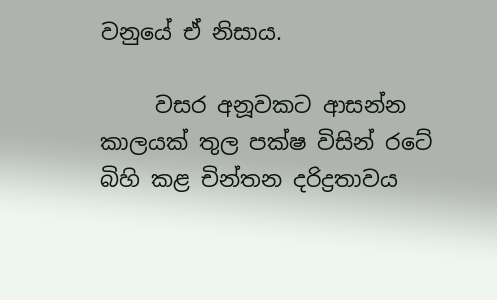වනුයේ ඒ නිසාය.

     වසර අනූවකට ආසන්න කාලයක් තුල පක්ෂ විසින් රටේ බිහි කළ චින්තන දරිද්‍රතාවය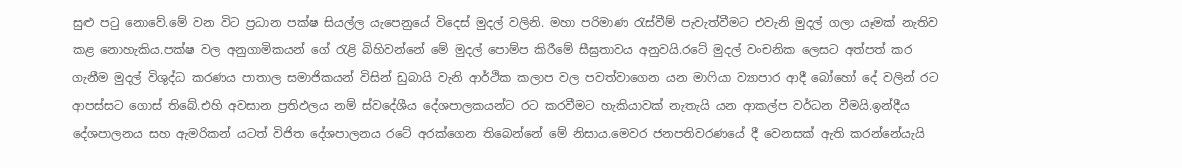සුළු පටු නොවේ.මේ වන විට ප්‍රධාන පක්ෂ සියල්ල යැ‌පෙනුයේ විදෙස් මුදල් වලිනි. මහා පරිමාණ රැස්වීම් පැවැත්වීමට එවැනි මුදල් ගලා යෑමක් නැතිව කළ නොහැකිය.පක්ෂ වල අනුගාමිකයන් ගේ රැළි බිහිවන්නේ මේ මුදල් පොම්ප කිරීමේ සීඝ්‍රතාවය අනුවයි.රටේ මුදල් වංචනික ලෙසට අත්පත් කර ගැනීම මුදල් විශුද්ධ කරණය පාතාල සමාජිකයන් විසින් ඩුබායි වැනි ආර්ථික කලාප වල පවත්වාගෙන යන මාෆියා ව්‍යාපාර ආදී බෝහෝ දේ වලින් රට ආපස්සට ගොස් තිබේ.එහි අවසාන ප්‍රතිඵලය නම් ස්වදේශීය දේශපාලකයන්ට රට කරවීමට හැකියාවක් නැතැයි යන ආකල්ප වර්ධන වීමයි.ඉන්දීය දේශපාලනය සහ ඇමරිකන් යටත් විජිත දේශපාලනය රටේ අරක්ගෙන තිබෙන්නේ මේ නිසාය.මෙවර ජනපතිවරණයේ දී වෙනසක් ඇති කරන්නේයැයි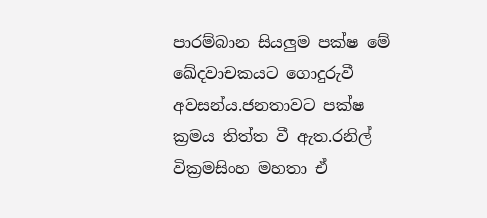පාරම්බාන සියලුම පක්ෂ මේ ඛේදවාචකයට ගොදුරුවී අවසන්ය.ජනතාවට පක්ෂ ක්‍රමය තිත්ත වී ඇත.රනිල් වික්‍රමසිංහ මහතා ඒ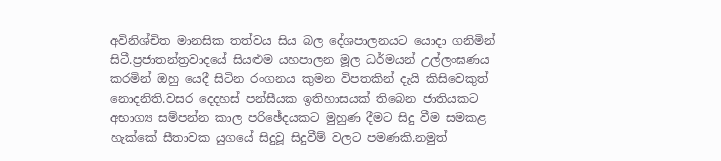අවිනිශ්චිත මානසික තත්වය සිය බල ‌දේශපාලනයට යොදා ගනිමින් සිටී.ප්‍රජාතන්ත්‍රවාදයේ සියළුම යහපාලන මූල ධර්මයන් උල්ලංඝණය කරමින් ඔහු යෙදී සිටින රංගනය කුමන විපතකින් දැයි කිසිවෙකුත් නොදනිති.වසර දෙදහස් පන්සීයක ඉතිහාසයක් ති‌බෙන ජාතියකට අභාග්‍ය සම්පන්න කාල පරිඡේදයකට මුහුණ දීමට සිදු වීම සමකළ  හැක්කේ සීතාවක යුගයේ සිදුවූ සිදුවීම් වලට පමණකි.නමුත්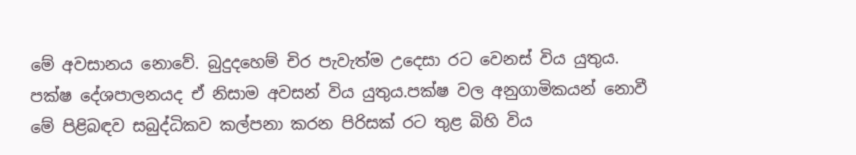මේ අවසානය නොවේ. බුදුදහ‌ෙම් චිර පැවැත්ම උදෙසා රට වෙනස් විය යුතුය. පක්ෂ දේශපාලනයද ඒ නිසාම අවසන් විය යුතුය.පක්ෂ වල අනුගාමිකයන් නොවී මේ පිළිබඳව සබුද්ධිකව කල්පනා කරන පිරිසක් රට තුළ බිහි විය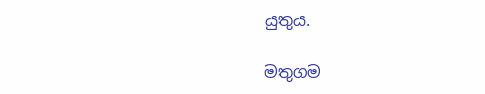යුතුය.

මතුගම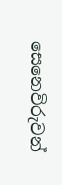සෙනෙවිරුවන්